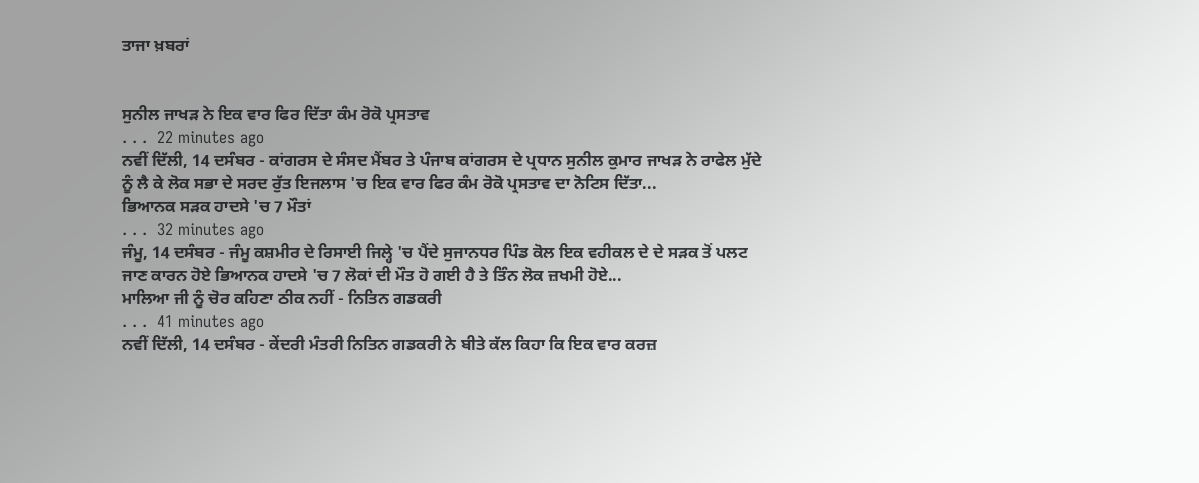ਤਾਜਾ ਖ਼ਬਰਾਂ


ਸੁਨੀਲ ਜਾਖੜ ਨੇ ਇਕ ਵਾਰ ਫਿਰ ਦਿੱਤਾ ਕੰਮ ਰੋਕੋ ਪ੍ਰਸਤਾਵ
. . .  22 minutes ago
ਨਵੀਂ ਦਿੱਲੀ, 14 ਦਸੰਬਰ - ਕਾਂਗਰਸ ਦੇ ਸੰਸਦ ਮੈਂਬਰ ਤੇ ਪੰਜਾਬ ਕਾਂਗਰਸ ਦੇ ਪ੍ਰਧਾਨ ਸੁਨੀਲ ਕੁਮਾਰ ਜਾਖੜ ਨੇ ਰਾਫੇਲ ਮੁੱਦੇ ਨੂੰ ਲੈ ਕੇ ਲੋਕ ਸਭਾ ਦੇ ਸਰਦ ਰੁੱਤ ਇਜਲਾਸ 'ਚ ਇਕ ਵਾਰ ਫਿਰ ਕੰਮ ਰੋਕੋ ਪ੍ਰਸਤਾਵ ਦਾ ਨੋਟਿਸ ਦਿੱਤਾ...
ਭਿਆਨਕ ਸੜਕ ਹਾਦਸੇ 'ਚ 7 ਮੌਤਾਂ
. . .  32 minutes ago
ਜੰਮੂ, 14 ਦਸੰਬਰ - ਜੰਮੂ ਕਸ਼ਮੀਰ ਦੇ ਰਿਸਾਈ ਜਿਲ੍ਹੇ 'ਚ ਪੈਂਦੇ ਸੁਜਾਨਧਰ ਪਿੰਡ ਕੋਲ ਇਕ ਵਹੀਕਲ ਦੇ ਦੇ ਸੜਕ ਤੋਂ ਪਲਟ ਜਾਣ ਕਾਰਨ ਹੋਏ ਭਿਆਨਕ ਹਾਦਸੇ 'ਚ 7 ਲੋਕਾਂ ਦੀ ਮੌਤ ਹੋ ਗਈ ਹੈ ਤੇ ਤਿੰਨ ਲੋਕ ਜ਼ਖਮੀ ਹੋਏ...
ਮਾਲਿਆ ਜੀ ਨੂੰ ਚੋਰ ਕਹਿਣਾ ਠੀਕ ਨਹੀਂ - ਨਿਤਿਨ ਗਡਕਰੀ
. . .  41 minutes ago
ਨਵੀਂ ਦਿੱਲੀ, 14 ਦਸੰਬਰ - ਕੇਂਦਰੀ ਮੰਤਰੀ ਨਿਤਿਨ ਗਡਕਰੀ ਨੇ ਬੀਤੇ ਕੱਲ ਕਿਹਾ ਕਿ ਇਕ ਵਾਰ ਕਰਜ਼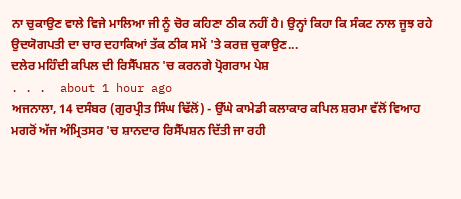ਨਾ ਚੁਕਾਉਣ ਵਾਲੇ ਵਿਜੇ ਮਾਲਿਆ ਜੀ ਨੂੰ ਚੋਰ ਕਹਿਣਾ ਠੀਕ ਨਹੀਂ ਹੈ। ਉਨ੍ਹਾਂ ਕਿਹਾ ਕਿ ਸੰਕਟ ਨਾਲ ਜੂਝ ਰਹੇ ਉਦਯੋਗਪਤੀ ਦਾ ਚਾਰ ਦਹਾਕਿਆਂ ਤੱਕ ਠੀਕ ਸਮੇਂ 'ਤੇ ਕਰਜ਼ ਚੁਕਾਉਣ...
ਦਲੇਰ ਮਹਿੰਦੀ ਕਪਿਲ ਦੀ ਰਿਸੈੱਪਸ਼ਨ 'ਚ ਕਰਨਗੇ ਪ੍ਰੋਗਰਾਮ ਪੇਸ਼
. . .  about 1 hour ago
ਅਜਨਾਲਾ, 14 ਦਸੰਬਰ (ਗੁਰਪ੍ਰੀਤ ਸਿੰਘ ਢਿੱਲੋਂ) - ਉੱਘੇ ਕਾਮੇਡੀ ਕਲਾਕਾਰ ਕਪਿਲ ਸ਼ਰਮਾ ਵੱਲੋਂ ਵਿਆਹ ਮਗਰੋਂ ਅੱਜ ਅੰਮ੍ਰਿਤਸਰ 'ਚ ਸ਼ਾਨਦਾਰ ਰਿਸੈੱਪਸ਼ਨ ਦਿੱਤੀ ਜਾ ਰਹੀ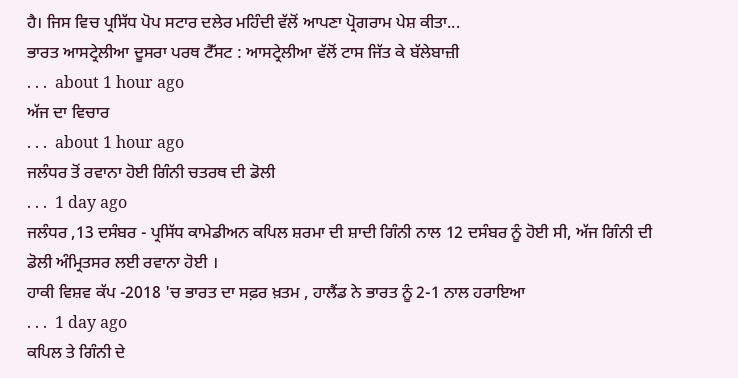ਹੈ। ਜਿਸ ਵਿਚ ਪ੍ਰਸਿੱਧ ਪੋਪ ਸਟਾਰ ਦਲੇਰ ਮਹਿੰਦੀ ਵੱਲੋਂ ਆਪਣਾ ਪ੍ਰੋਗਰਾਮ ਪੇਸ਼ ਕੀਤਾ...
ਭਾਰਤ ਆਸਟ੍ਰੇਲੀਆ ਦੂਸਰਾ ਪਰਥ ਟੈੱਸਟ : ਆਸਟ੍ਰੇਲੀਆ ਵੱਲੋਂ ਟਾਸ ਜਿੱਤ ਕੇ ਬੱਲੇਬਾਜ਼ੀ
. . .  about 1 hour ago
ਅੱਜ ਦਾ ਵਿਚਾਰ
. . .  about 1 hour ago
ਜਲੰਧਰ ਤੋਂ ਰਵਾਨਾ ਹੋਈ ਗਿੰਨੀ ਚਤਰਥ ਦੀ ਡੋਲੀ
. . .  1 day ago
ਜਲੰਧਰ ,13 ਦਸੰਬਰ - ਪ੍ਰਸਿੱਧ ਕਾਮੇਡੀਅਨ ਕਪਿਲ ਸ਼ਰਮਾ ਦੀ ਸ਼ਾਦੀ ਗਿੰਨੀ ਨਾਲ 12 ਦਸੰਬਰ ਨੂੰ ਹੋਈ ਸੀ, ਅੱਜ ਗਿੰਨੀ ਦੀ ਡੋਲੀ ਅੰਮ੍ਰਿਤਸਰ ਲਈ ਰਵਾਨਾ ਹੋਈ ।
ਹਾਕੀ ਵਿਸ਼ਵ ਕੱਪ -2018 'ਚ ਭਾਰਤ ਦਾ ਸਫ਼ਰ ਖ਼ਤਮ , ਹਾਲੈਂਡ ਨੇ ਭਾਰਤ ਨੂੰ 2-1 ਨਾਲ ਹਰਾਇਆ
. . .  1 day ago
ਕਪਿਲ ਤੇ ਗਿੰਨੀ ਦੇ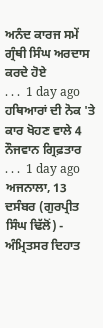ਅਨੰਦ ਕਾਰਜ ਸਮੇਂ ਗ੍ਰੰਥੀ ਸਿੰਘ ਅਰਦਾਸ ਕਰਦੇ ਹੋਏ
. . .  1 day ago
ਹਥਿਆਰਾਂ ਦੀ ਨੋਕ 'ਤੇ ਕਾਰ ਖੋਹਣ ਵਾਲੇ 4 ਨੌਜਵਾਨ ਗ੍ਰਿਫ਼ਤਾਰ
. . .  1 day ago
ਅਜਨਾਲਾ, 13 ਦਸੰਬਰ (ਗੁਰਪ੍ਰੀਤ ਸਿੰਘ ਢਿੱਲੋਂ) - ਅੰਮ੍ਰਿਤਸਰ ਦਿਹਾਤ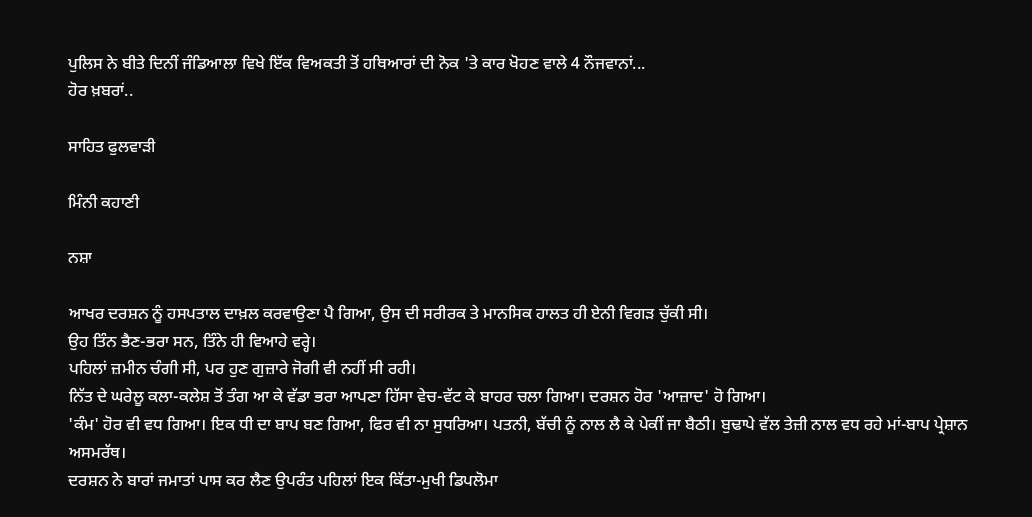ਪੁਲਿਸ ਨੇ ਬੀਤੇ ਦਿਨੀਂ ਜੰਡਿਆਲਾ ਵਿਖੇ ਇੱਕ ਵਿਅਕਤੀ ਤੋਂ ਹਥਿਆਰਾਂ ਦੀ ਨੋਕ 'ਤੇ ਕਾਰ ਖੋਹਣ ਵਾਲੇ 4 ਨੌਜਵਾਨਾਂ...
ਹੋਰ ਖ਼ਬਰਾਂ..

ਸਾਹਿਤ ਫੁਲਵਾੜੀ

ਮਿੰਨੀ ਕਹਾਣੀ

ਨਸ਼ਾ

ਆਖਰ ਦਰਸ਼ਨ ਨੂੰ ਹਸਪਤਾਲ ਦਾਖ਼ਲ ਕਰਵਾਉਣਾ ਪੈ ਗਿਆ, ਉਸ ਦੀ ਸਰੀਰਕ ਤੇ ਮਾਨਸਿਕ ਹਾਲਤ ਹੀ ਏਨੀ ਵਿਗੜ ਚੁੱਕੀ ਸੀ।
ਉਹ ਤਿੰਨ ਭੈਣ-ਭਰਾ ਸਨ, ਤਿੰਨੇ ਹੀ ਵਿਆਹੇ ਵਰ੍ਹੇ।
ਪਹਿਲਾਂ ਜ਼ਮੀਨ ਚੰਗੀ ਸੀ, ਪਰ ਹੁਣ ਗੁਜ਼ਾਰੇ ਜੋਗੀ ਵੀ ਨਹੀਂ ਸੀ ਰਹੀ।
ਨਿੱਤ ਦੇ ਘਰੇਲੂ ਕਲਾ-ਕਲੇਸ਼ ਤੋਂ ਤੰਗ ਆ ਕੇ ਵੱਡਾ ਭਰਾ ਆਪਣਾ ਹਿੱਸਾ ਵੇਚ-ਵੱਟ ਕੇ ਬਾਹਰ ਚਲਾ ਗਿਆ। ਦਰਸ਼ਨ ਹੋਰ 'ਆਜ਼ਾਦ' ਹੋ ਗਿਆ।
'ਕੰਮ' ਹੋਰ ਵੀ ਵਧ ਗਿਆ। ਇਕ ਧੀ ਦਾ ਬਾਪ ਬਣ ਗਿਆ, ਫਿਰ ਵੀ ਨਾ ਸੁਧਰਿਆ। ਪਤਨੀ, ਬੱਚੀ ਨੂੰ ਨਾਲ ਲੈ ਕੇ ਪੇਕੀਂ ਜਾ ਬੈਠੀ। ਬੁਢਾਪੇ ਵੱਲ ਤੇਜ਼ੀ ਨਾਲ ਵਧ ਰਹੇ ਮਾਂ-ਬਾਪ ਪ੍ਰੇਸ਼ਾਨ ਅਸਮਰੱਥ।
ਦਰਸ਼ਨ ਨੇ ਬਾਰਾਂ ਜਮਾਤਾਂ ਪਾਸ ਕਰ ਲੈਣ ਉਪਰੰਤ ਪਹਿਲਾਂ ਇਕ ਕਿੱਤਾ-ਮੁਖੀ ਡਿਪਲੋਮਾ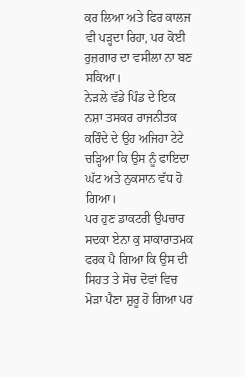ਕਰ ਲਿਆ ਅਤੇ ਫਿਰ ਕਾਲਜ ਵੀ ਪੜ੍ਹਦਾ ਰਿਹਾ, ਪਰ ਕੋਈ ਰੁਜ਼ਗਾਰ ਦਾ ਵਸੀਲਾ ਨਾ ਬਣ ਸਕਿਆ।
ਨੇੜਲੇ ਵੱਡੇ ਪਿੰਡ ਦੇ ਇਕ ਨਸ਼ਾ ਤਸਕਰ ਰਾਜਨੀਤਕ ਕਰਿੰਦੇ ਦੇ ਉਹ ਅਜਿਹਾ ਟੇਟੇ ਚੜ੍ਹਿਆ ਕਿ ਉਸ ਨੂੰ ਫਾਇਦਾ ਘੱਟ ਅਤੇ ਨੁਕਸਾਨ ਵੱਧ ਹੋ ਗਿਆ।
ਪਰ ਹੁਣ ਡਾਕਟਰੀ ਉਪਚਾਰ ਸਦਕਾ ਏਨਾ ਕੁ ਸਾਕਾਰਾਤਮਕ ਫਰਕ ਪੈ ਗਿਆ ਕਿ ਉਸ ਦੀ ਸਿਹਤ ਤੇ ਸੋਚ ਦੋਵਾਂ ਵਿਚ ਮੋੜਾ ਪੈਣਾ ਸ਼ੁਰੂ ਹੋ ਗਿਆ ਪਰ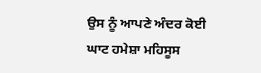ਉਸ ਨੂੰ ਆਪਣੇ ਅੰਦਰ ਕੋਈ ਘਾਟ ਹਮੇਸ਼ਾ ਮਹਿਸੂਸ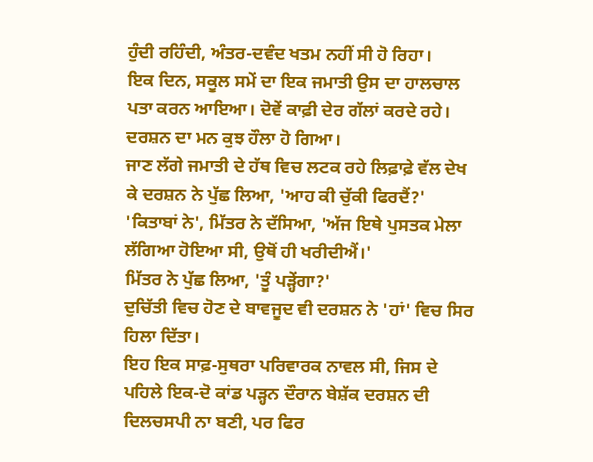ਹੁੰਦੀ ਰਹਿੰਦੀ, ਅੰਤਰ-ਦਵੰਦ ਖਤਮ ਨਹੀਂ ਸੀ ਹੋ ਰਿਹਾ।
ਇਕ ਦਿਨ, ਸਕੂਲ ਸਮੇਂ ਦਾ ਇਕ ਜਮਾਤੀ ਉਸ ਦਾ ਹਾਲਚਾਲ ਪਤਾ ਕਰਨ ਆਇਆ। ਦੋਵੇਂ ਕਾਫ਼ੀ ਦੇਰ ਗੱਲਾਂ ਕਰਦੇ ਰਹੇ। ਦਰਸ਼ਨ ਦਾ ਮਨ ਕੁਝ ਹੌਲਾ ਹੋ ਗਿਆ।
ਜਾਣ ਲੱਗੇ ਜਮਾਤੀ ਦੇ ਹੱਥ ਵਿਚ ਲਟਕ ਰਹੇ ਲਿਫ਼ਾਫ਼ੇ ਵੱਲ ਦੇਖ ਕੇ ਦਰਸ਼ਨ ਨੇ ਪੁੱਛ ਲਿਆ, 'ਆਹ ਕੀ ਚੁੱਕੀ ਫਿਰਦੈਂ?'
'ਕਿਤਾਬਾਂ ਨੇ', ਮਿੱਤਰ ਨੇ ਦੱਸਿਆ, 'ਅੱਜ ਇਥੇ ਪੁਸਤਕ ਮੇਲਾ ਲੱਗਿਆ ਹੋਇਆ ਸੀ, ਉਥੋਂ ਹੀ ਖਰੀਦੀਐਂ।'
ਮਿੱਤਰ ਨੇ ਪੁੱਛ ਲਿਆ, 'ਤੂੰ ਪੜ੍ਹੇਂਗਾ?'
ਦੁਚਿੱਤੀ ਵਿਚ ਹੋਣ ਦੇ ਬਾਵਜੂਦ ਵੀ ਦਰਸ਼ਨ ਨੇ 'ਹਾਂ' ਵਿਚ ਸਿਰ ਹਿਲਾ ਦਿੱਤਾ।
ਇਹ ਇਕ ਸਾਫ਼-ਸੁਥਰਾ ਪਰਿਵਾਰਕ ਨਾਵਲ ਸੀ, ਜਿਸ ਦੇ ਪਹਿਲੇ ਇਕ-ਦੋ ਕਾਂਡ ਪੜ੍ਹਨ ਦੌਰਾਨ ਬੇਸ਼ੱਕ ਦਰਸ਼ਨ ਦੀ ਦਿਲਚਸਪੀ ਨਾ ਬਣੀ, ਪਰ ਫਿਰ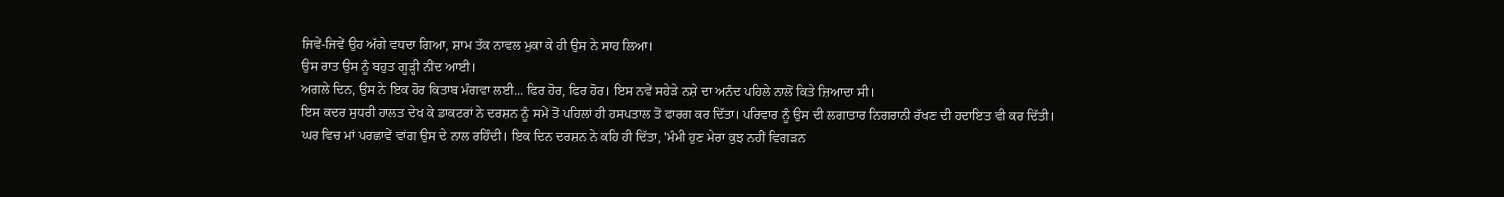ਜਿਵੇਂ-ਜਿਵੇਂ ਉਹ ਅੱਗੇ ਵਧਦਾ ਗਿਆ, ਸ਼ਾਮ ਤੱਕ ਨਾਵਲ ਮੁਕਾ ਕੇ ਹੀ ਉਸ ਨੇ ਸਾਹ ਲਿਆ।
ਉਸ ਰਾਤ ਉਸ ਨੂੰ ਬਹੁਤ ਗੂੜ੍ਹੀ ਨੀਂਦ ਆਈ।
ਅਗਲੇ ਦਿਨ, ਉਸ ਨੇ ਇਕ ਹੋਰ ਕਿਤਾਬ ਮੰਗਵਾ ਲਈ... ਫਿਰ ਹੋਰ, ਫਿਰ ਹੋਰ। ਇਸ ਨਵੇਂ ਸਹੇੜੇ ਨਸ਼ੇ ਦਾ ਅਨੰਦ ਪਹਿਲੇ ਨਾਲੋਂ ਕਿਤੇ ਜ਼ਿਆਦਾ ਸੀ।
ਇਸ ਕਦਰ ਸੁਧਰੀ ਹਾਲਤ ਦੇਖ ਕੇ ਡਾਕਟਰਾਂ ਨੇ ਦਰਸ਼ਨ ਨੂੰ ਸਮੇਂ ਤੋਂ ਪਹਿਲਾਂ ਹੀ ਹਸਪਤਾਲ ਤੋਂ ਫਾਰਗ ਕਰ ਦਿੱਤਾ। ਪਰਿਵਾਰ ਨੂੰ ਉਸ ਦੀ ਲਗਾਤਾਰ ਨਿਗਰਾਨੀ ਰੱਖਣ ਦੀ ਹਦਾਇਤ ਵੀ ਕਰ ਦਿੱਤੀ।
ਘਰ ਵਿਚ ਮਾਂ ਪਰਛਾਵੇਂ ਵਾਂਗ ਉਸ ਦੇ ਨਾਲ ਰਹਿੰਦੀ। ਇਕ ਦਿਨ ਦਰਸ਼ਨ ਨੇ ਕਹਿ ਹੀ ਦਿੱਤਾ, 'ਮੰਮੀ ਹੁਣ ਮੇਰਾ ਕੁਝ ਨਹੀਂ ਵਿਗੜਨ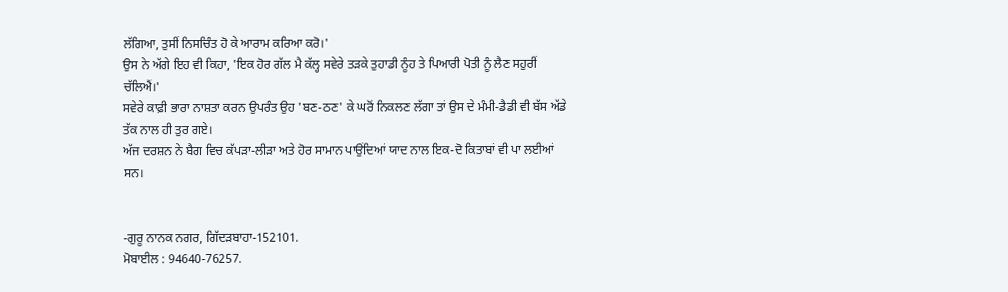ਲੱਗਿਆ, ਤੁਸੀਂ ਨਿਸਚਿੰਤ ਹੋ ਕੇ ਆਰਾਮ ਕਰਿਆ ਕਰੋ।'
ਉਸ ਨੇ ਅੱਗੇ ਇਹ ਵੀ ਕਿਹਾ, 'ਇਕ ਹੋਰ ਗੱਲ ਮੈ ਕੱਲ੍ਹ ਸਵੇਰੇ ਤੜਕੇ ਤੁਹਾਡੀ ਨੂੰਹ ਤੇ ਪਿਆਰੀ ਪੋਤੀ ਨੂੰ ਲੈਣ ਸਹੁਰੀਂ ਚੱਲਿਐਂ।'
ਸਵੇਰੇ ਕਾਫ਼ੀ ਭਾਰਾ ਨਾਸ਼ਤਾ ਕਰਨ ਉਪਰੰਤ ਉਹ 'ਬਣ-ਠਣ' ਕੇ ਘਰੋਂ ਨਿਕਲਣ ਲੱਗਾ ਤਾਂ ਉਸ ਦੇ ਮੰਮੀ-ਡੈਡੀ ਵੀ ਬੱਸ ਅੱਡੇ ਤੱਕ ਨਾਲ ਹੀ ਤੁਰ ਗਏ।
ਅੱਜ ਦਰਸ਼ਨ ਨੇ ਬੈਗ ਵਿਚ ਕੱਪੜਾ-ਲੀੜਾ ਅਤੇ ਹੋਰ ਸਾਮਾਨ ਪਾਉਂਦਿਆਂ ਯਾਦ ਨਾਲ ਇਕ-ਦੋ ਕਿਤਾਬਾਂ ਵੀ ਪਾ ਲਈਆਂ ਸਨ।


-ਗੁਰੂ ਨਾਨਕ ਨਗਰ, ਗਿੱਦੜਬਾਹਾ-152101.
ਮੋਬਾਈਲ : 94640-76257.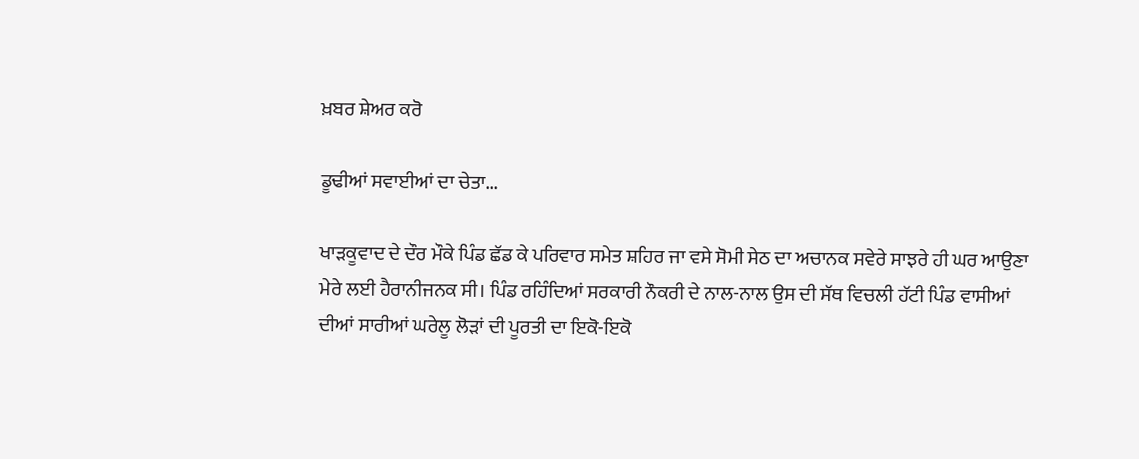ਖ਼ਬਰ ਸ਼ੇਅਰ ਕਰੋ

ਡੂਢੀਆਂ ਸਵਾਈਆਂ ਦਾ ਚੇਤਾ...

ਖਾੜਕੂਵਾਦ ਦੇ ਦੌਰ ਮੌਕੇ ਪਿੰਡ ਛੱਡ ਕੇ ਪਰਿਵਾਰ ਸਮੇਤ ਸ਼ਹਿਰ ਜਾ ਵਸੇ ਸੋਮੀ ਸੇਠ ਦਾ ਅਚਾਨਕ ਸਵੇਰੇ ਸਾਝਰੇ ਹੀ ਘਰ ਆਉਣਾ ਮੇਰੇ ਲਈ ਹੈਰਾਨੀਜਨਕ ਸੀ। ਪਿੰਡ ਰਹਿੰਦਿਆਂ ਸਰਕਾਰੀ ਨੌਕਰੀ ਦੇ ਨਾਲ-ਨਾਲ ਉਸ ਦੀ ਸੱਥ ਵਿਚਲੀ ਹੱਟੀ ਪਿੰਡ ਵਾਸੀਆਂ ਦੀਆਂ ਸਾਰੀਆਂ ਘਰੇਲੂ ਲੋੜਾਂ ਦੀ ਪੂਰਤੀ ਦਾ ਇਕੋ-ਇਕੋ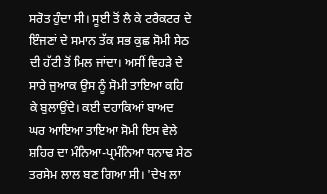ਸਰੋਤ ਹੁੰਦਾ ਸੀ। ਸੂਈ ਤੋਂ ਲੈ ਕੇ ਟਰੈਕਟਰ ਦੇ ਇੰਜਣਾਂ ਦੇ ਸਮਾਨ ਤੱਕ ਸਭ ਕੁਛ ਸੋਮੀ ਸੇਠ ਦੀ ਹੱਟੀ ਤੋਂ ਮਿਲ ਜਾਂਦਾ। ਅਸੀਂ ਵਿਹੜੇ ਦੇ ਸਾਰੇ ਜੁਆਕ ਉਸ ਨੂੰ ਸੋਮੀ ਤਾਇਆ ਕਹਿ ਕੇ ਬੁਲਾਉਂਦੇ। ਕਈ ਦਹਾਕਿਆਂ ਬਾਅਦ ਘਰ ਆਇਆ ਤਾਇਆ ਸੋਮੀ ਇਸ ਵੇਲੇ ਸ਼ਹਿਰ ਦਾ ਮੰਨਿਆ-ਪ੍ਰਮੰਨਿਆ ਧਨਾਢ ਸੇਠ ਤਰਸੇਮ ਲਾਲ ਬਣ ਗਿਆ ਸੀ। 'ਦੇਖ ਲਾ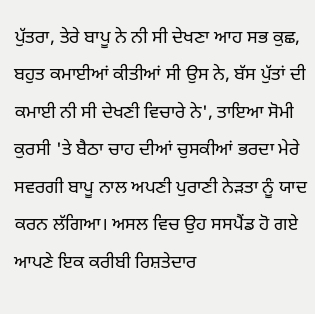ਪੁੱਤਰਾ, ਤੇਰੇ ਬਾਪੂ ਨੇ ਨੀ ਸੀ ਦੇਖਣਾ ਆਹ ਸਭ ਕੁਛ, ਬਹੁਤ ਕਮਾਈਆਂ ਕੀਤੀਆਂ ਸੀ ਉਸ ਨੇ, ਬੱਸ ਪੁੱਤਾਂ ਦੀ ਕਮਾਈ ਨੀ ਸੀ ਦੇਖਣੀ ਵਿਚਾਰੇ ਨੇ', ਤਾਇਆ ਸੋਮੀ ਕੁਰਸੀ 'ਤੇ ਬੈਠਾ ਚਾਹ ਦੀਆਂ ਚੁਸਕੀਆਂ ਭਰਦਾ ਮੇਰੇ ਸਵਰਗੀ ਬਾਪੂ ਨਾਲ ਅਪਣੀ ਪੁਰਾਣੀ ਨੇੜਤਾ ਨੂੰ ਯਾਦ ਕਰਨ ਲੱਗਿਆ। ਅਸਲ ਵਿਚ ਉਹ ਸਸਪੈਂਡ ਹੋ ਗਏ ਆਪਣੇ ਇਕ ਕਰੀਬੀ ਰਿਸ਼ਤੇਦਾਰ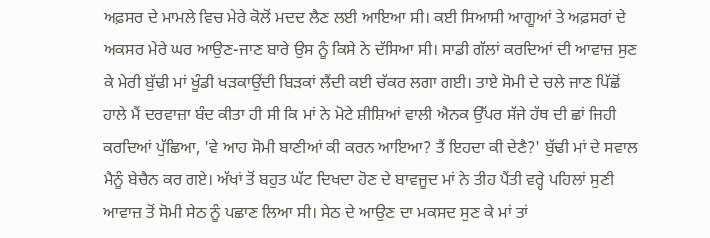ਅਫ਼ਸਰ ਦੇ ਮਾਮਲੇ ਵਿਚ ਮੇਰੇ ਕੋਲੋਂ ਮਦਦ ਲੈਣ ਲਈ ਆਇਆ ਸੀ। ਕਈ ਸਿਆਸੀ ਆਗੂਆਂ ਤੇ ਅਫ਼ਸਰਾਂ ਦੇ ਅਕਸਰ ਮੇਰੇ ਘਰ ਆਉਣ-ਜਾਣ ਬਾਰੇ ਉਸ ਨੂੰ ਕਿਸੇ ਨੇ ਦੱਸਿਆ ਸੀ। ਸਾਡੀ ਗੱਲਾਂ ਕਰਦਿਆਂ ਦੀ ਆਵਾਜ਼ ਸੁਣ ਕੇ ਮੇਰੀ ਬੁੱਢੀ ਮਾਂ ਖੂੰਡੀ ਖੜਕਾਉਂਦੀ ਬਿੜਕਾਂ ਲੈਂਦੀ ਕਈ ਚੱਕਰ ਲਗਾ ਗਈ। ਤਾਏ ਸੋਮੀ ਦੇ ਚਲੇ ਜਾਣ ਪਿੱਛੋਂ ਹਾਲੇ ਮੈਂ ਦਰਵਾਜ਼ਾ ਬੰਦ ਕੀਤਾ ਹੀ ਸੀ ਕਿ ਮਾਂ ਨੇ ਮੋਟੇ ਸ਼ੀਸ਼ਿਆਂ ਵਾਲੀ ਐਨਕ ਉੱਪਰ ਸੱਜੇ ਹੱਥ ਦੀ ਛਾਂ ਜਿਹੀ ਕਰਦਿਆਂ ਪੁੱਛਿਆ, 'ਵੇ ਆਹ ਸੋਮੀ ਬਾਣੀਆਂ ਕੀ ਕਰਨ ਆਇਆ? ਤੈਂ ਇਹਦਾ ਕੀ ਦੇਣੈ?' ਬੁੱਢੀ ਮਾਂ ਦੇ ਸਵਾਲ ਮੈਨੂੰ ਬੇਚੈਨ ਕਰ ਗਏ। ਅੱਖਾਂ ਤੋਂ ਬਹੁਤ ਘੱਟ ਦਿਖਦਾ ਹੋਣ ਦੇ ਬਾਵਜੂਦ ਮਾਂ ਨੇ ਤੀਹ ਪੈਂਤੀ ਵਰ੍ਹੇ ਪਹਿਲਾਂ ਸੁਣੀ ਆਵਾਜ਼ ਤੋਂ ਸੋਮੀ ਸੇਠ ਨੂੰ ਪਛਾਣ ਲਿਆ ਸੀ। ਸੇਠ ਦੇ ਆਉਣ ਦਾ ਮਕਸਦ ਸੁਣ ਕੇ ਮਾਂ ਤਾਂ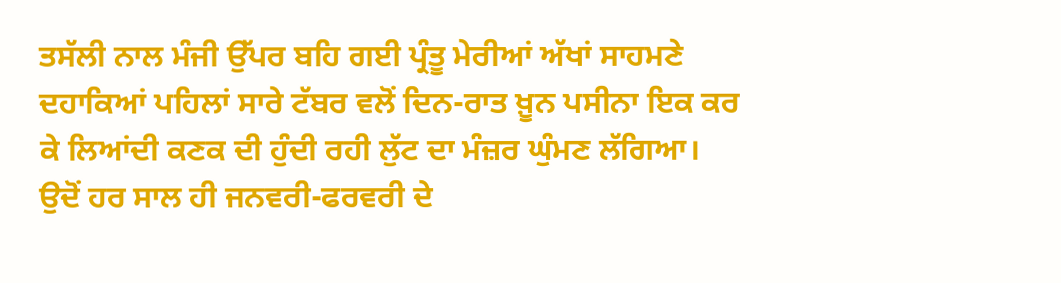ਤਸੱਲੀ ਨਾਲ ਮੰਜੀ ਉੱਪਰ ਬਹਿ ਗਈ ਪ੍ਰੰਤੂ ਮੇਰੀਆਂ ਅੱਖਾਂ ਸਾਹਮਣੇ ਦਹਾਕਿਆਂ ਪਹਿਲਾਂ ਸਾਰੇ ਟੱਬਰ ਵਲੋਂ ਦਿਨ-ਰਾਤ ਖ਼ੂਨ ਪਸੀਨਾ ਇਕ ਕਰ ਕੇ ਲਿਆਂਦੀ ਕਣਕ ਦੀ ਹੁੰਦੀ ਰਹੀ ਲੁੱਟ ਦਾ ਮੰਜ਼ਰ ਘੁੰਮਣ ਲੱਗਿਆ। ਉਦੋਂ ਹਰ ਸਾਲ ਹੀ ਜਨਵਰੀ-ਫਰਵਰੀ ਦੇ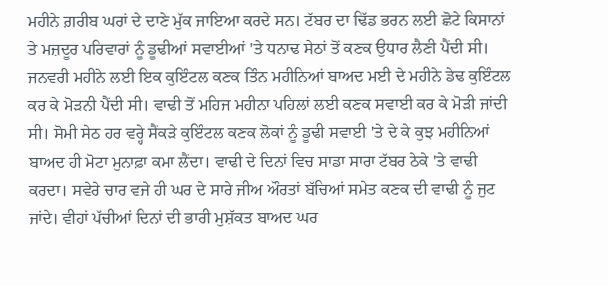ਮਹੀਨੇ ਗ਼ਰੀਬ ਘਰਾਂ ਦੇ ਦਾਣੇ ਮੁੱਕ ਜਾਇਆ ਕਰਦੇ ਸਨ। ਟੱਬਰ ਦਾ ਢਿੱਡ ਭਰਨ ਲਈ ਛੋਟੇ ਕਿਸਾਨਾਂ ਤੇ ਮਜ਼ਦੂਰ ਪਰਿਵਾਰਾਂ ਨੂੰ ਡੂਢੀਆਂ ਸਵਾਈਆਂ 'ਤੇ ਧਨਾਢ ਸੇਠਾਂ ਤੋਂ ਕਣਕ ਉਧਾਰ ਲੈਣੀ ਪੈਂਦੀ ਸੀ। ਜਨਵਰੀ ਮਹੀਨੇ ਲਈ ਇਕ ਕੁਇੰਟਲ ਕਣਕ ਤਿੰਨ ਮਹੀਨਿਆਂ ਬਾਅਦ ਮਈ ਦੇ ਮਹੀਨੇ ਡੇਢ ਕੁਇੰਟਲ ਕਰ ਕੇ ਮੋੜਨੀ ਪੈਂਦੀ ਸੀ। ਵਾਢੀ ਤੋਂ ਮਹਿਜ ਮਹੀਨਾ ਪਹਿਲਾਂ ਲਈ ਕਣਕ ਸਵਾਈ ਕਰ ਕੇ ਮੋੜੀ ਜਾਂਦੀ ਸੀ। ਸੋਮੀ ਸੇਠ ਹਰ ਵਰ੍ਹੇ ਸੈਂਕੜੇ ਕੁਇੰਟਲ ਕਣਕ ਲੋਕਾਂ ਨੂੰ ਡੂਢੀ ਸਵਾਈ 'ਤੇ ਦੇ ਕੇ ਕੁਝ ਮਹੀਨਿਆਂ ਬਾਅਦ ਹੀ ਮੋਟਾ ਮੁਨਾਫ਼ਾ ਕਮਾ ਲੈਂਦਾ। ਵਾਢੀ ਦੇ ਦਿਨਾਂ ਵਿਚ ਸਾਡਾ ਸਾਰਾ ਟੱਬਰ ਠੇਕੇ 'ਤੇ ਵਾਢੀ ਕਰਦਾ। ਸਵੇਰੇ ਚਾਰ ਵਜੇ ਹੀ ਘਰ ਦੇ ਸਾਰੇ ਜੀਅ ਔਰਤਾਂ ਬੱਚਿਆਂ ਸਮੇਤ ਕਣਕ ਦੀ ਵਾਢੀ ਨੂੰ ਜੁਟ ਜਾਂਦੇ। ਵੀਹਾਂ ਪੱਚੀਆਂ ਦਿਨਾਂ ਦੀ ਭਾਰੀ ਮੁਸ਼ੱਕਤ ਬਾਅਦ ਘਰ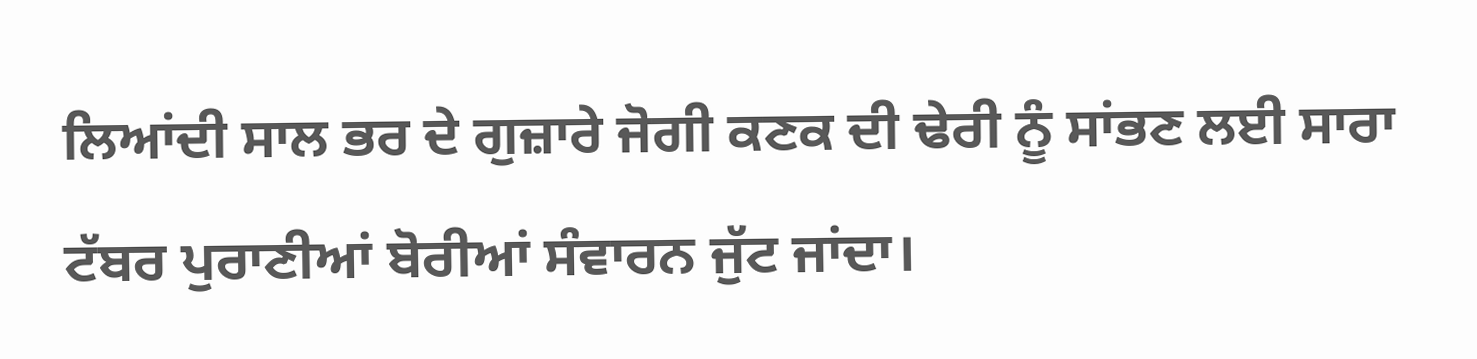ਲਿਆਂਦੀ ਸਾਲ ਭਰ ਦੇ ਗੁਜ਼ਾਰੇ ਜੋਗੀ ਕਣਕ ਦੀ ਢੇਰੀ ਨੂੰ ਸਾਂਭਣ ਲਈ ਸਾਰਾ ਟੱਬਰ ਪੁਰਾਣੀਆਂ ਬੋਰੀਆਂ ਸੰਵਾਰਨ ਜੁੱਟ ਜਾਂਦਾ।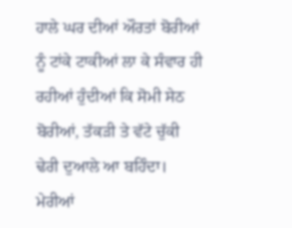ਹਾਲੇ ਘਰ ਦੀਆਂ ਔਰਤਾਂ ਬੋਰੀਆਂ ਨੂੰ ਟਾਂਕੇ ਟਾਕੀਆਂ ਲਾ ਕੇ ਸੰਵਾਰ ਹੀ ਰਹੀਆਂ ਹੁੰਦੀਆਂ ਕਿ ਸੋਮੀ ਸੇਠ ਬੋਰੀਆਂ, ਤੱਕੜੀ ਤੇ ਵੱਟੇ ਚੁੱਕੀ ਢੇਰੀ ਦੁਆਲੇ ਆ ਬਹਿੰਦਾ। ਮੇਰੀਆਂ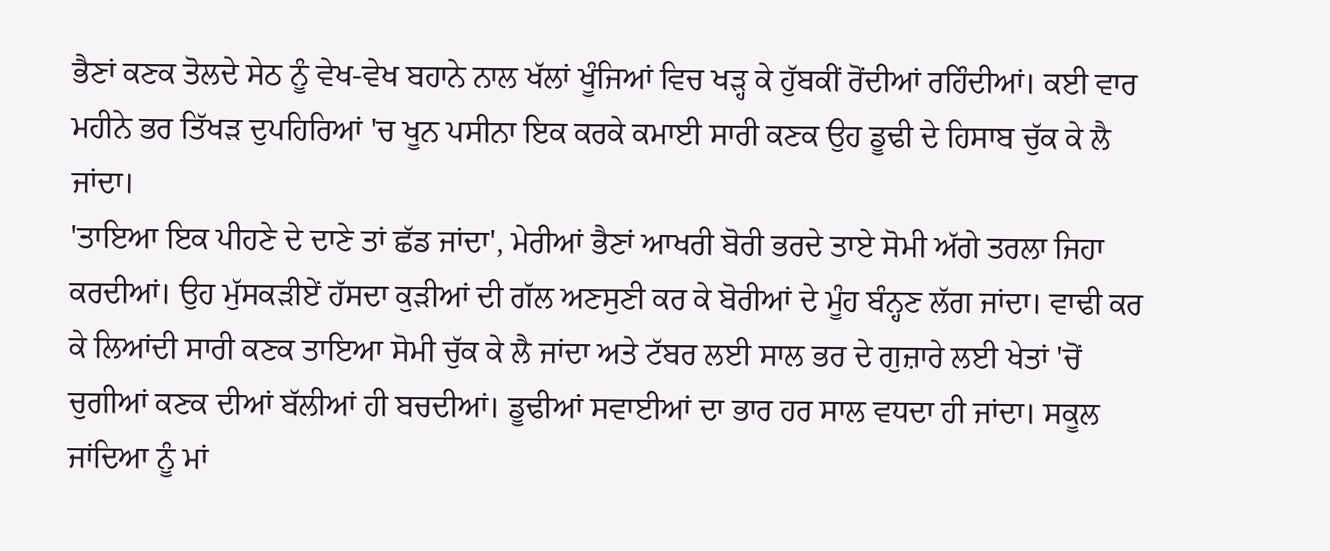ਭੈਣਾਂ ਕਣਕ ਤੋਲਦੇ ਸੇਠ ਨੂੰ ਵੇਖ-ਵੇਖ ਬਹਾਨੇ ਨਾਲ ਖੱਲਾਂ ਖੂੰਜਿਆਂ ਵਿਚ ਖੜ੍ਹ ਕੇ ਹੁੱਬਕੀਂ ਰੋਂਦੀਆਂ ਰਹਿੰਦੀਆਂ। ਕਈ ਵਾਰ ਮਹੀਨੇ ਭਰ ਤਿੱਖੜ ਦੁਪਹਿਰਿਆਂ 'ਚ ਖੂਨ ਪਸੀਨਾ ਇਕ ਕਰਕੇ ਕਮਾਈ ਸਾਰੀ ਕਣਕ ਉਹ ਡੂਢੀ ਦੇ ਹਿਸਾਬ ਚੁੱਕ ਕੇ ਲੈ ਜਾਂਦਾ।
'ਤਾਇਆ ਇਕ ਪੀਹਣੇ ਦੇ ਦਾਣੇ ਤਾਂ ਛੱਡ ਜਾਂਦਾ', ਮੇਰੀਆਂ ਭੈਣਾਂ ਆਖਰੀ ਬੋਰੀ ਭਰਦੇ ਤਾਏ ਸੋਮੀ ਅੱਗੇ ਤਰਲਾ ਜਿਹਾ ਕਰਦੀਆਂ। ਉਹ ਮੁੱਸਕੜੀਏਂ ਹੱਸਦਾ ਕੁੜੀਆਂ ਦੀ ਗੱਲ ਅਣਸੁਣੀ ਕਰ ਕੇ ਬੋਰੀਆਂ ਦੇ ਮੂੰਹ ਬੰਨ੍ਹਣ ਲੱਗ ਜਾਂਦਾ। ਵਾਢੀ ਕਰ ਕੇ ਲਿਆਂਦੀ ਸਾਰੀ ਕਣਕ ਤਾਇਆ ਸੋਮੀ ਚੁੱਕ ਕੇ ਲੈ ਜਾਂਦਾ ਅਤੇ ਟੱਬਰ ਲਈ ਸਾਲ ਭਰ ਦੇ ਗੁਜ਼ਾਰੇ ਲਈ ਖੇਤਾਂ 'ਚੋਂ ਚੁਗੀਆਂ ਕਣਕ ਦੀਆਂ ਬੱਲੀਆਂ ਹੀ ਬਚਦੀਆਂ। ਡੂਢੀਆਂ ਸਵਾਈਆਂ ਦਾ ਭਾਰ ਹਰ ਸਾਲ ਵਧਦਾ ਹੀ ਜਾਂਦਾ। ਸਕੂਲ ਜਾਂਦਿਆ ਨੂੰ ਮਾਂ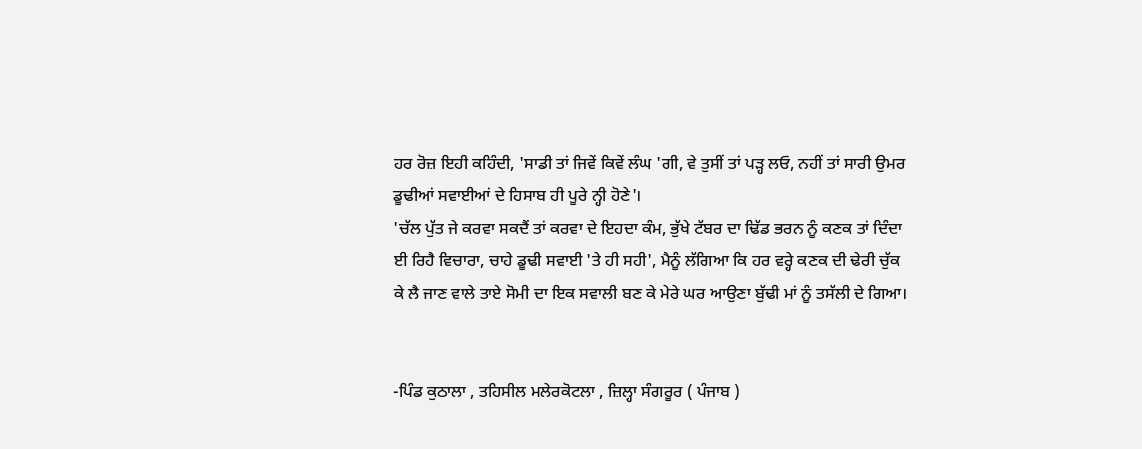ਹਰ ਰੋਜ਼ ਇਹੀ ਕਹਿੰਦੀ, 'ਸਾਡੀ ਤਾਂ ਜਿਵੇਂ ਕਿਵੇਂ ਲੰਘ 'ਗੀ, ਵੇ ਤੁਸੀਂ ਤਾਂ ਪੜ੍ਹ ਲਓ, ਨਹੀਂ ਤਾਂ ਸਾਰੀ ਉਮਰ ਡੂਢੀਆਂ ਸਵਾਈਆਂ ਦੇ ਹਿਸਾਬ ਹੀ ਪੂਰੇ ਨ੍ਹੀ ਹੋਣੇ'।
'ਚੱਲ ਪੁੱਤ ਜੇ ਕਰਵਾ ਸਕਦੈਂ ਤਾਂ ਕਰਵਾ ਦੇ ਇਹਦਾ ਕੰਮ, ਭੁੱਖੇ ਟੱਬਰ ਦਾ ਢਿੱਡ ਭਰਨ ਨੂੰ ਕਣਕ ਤਾਂ ਦਿੰਦਾ ਈ ਰਿਹੈ ਵਿਚਾਰਾ, ਚਾਹੇ ਡੂਢੀ ਸਵਾਈ 'ਤੇ ਹੀ ਸਹੀ', ਮੈਨੂੰ ਲੱਗਿਆ ਕਿ ਹਰ ਵਰ੍ਹੇ ਕਣਕ ਦੀ ਢੇਰੀ ਚੁੱਕ ਕੇ ਲੈ ਜਾਣ ਵਾਲੇ ਤਾਏ ਸੋਮੀ ਦਾ ਇਕ ਸਵਾਲੀ ਬਣ ਕੇ ਮੇਰੇ ਘਰ ਆਉਣਾ ਬੁੱਢੀ ਮਾਂ ਨੂੰ ਤਸੱਲੀ ਦੇ ਗਿਆ।


-ਪਿੰਡ ਕੁਠਾਲਾ , ਤਹਿਸੀਲ ਮਲੇਰਕੋਟਲਾ , ਜ਼ਿਲ੍ਹਾ ਸੰਗਰੂਰ ( ਪੰਜਾਬ )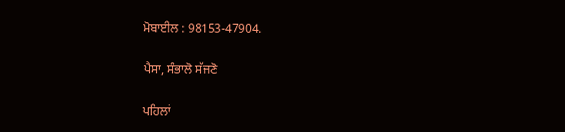ਮੋਬਾਈਲ : 98153-47904.

ਪੈਸਾ, ਸੰਭਾਲੋ ਸੱਜਣੋ

ਪਹਿਲਾਂ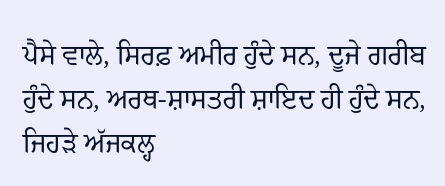ਪੈਸੇ ਵਾਲੇ, ਸਿਰਫ਼ ਅਮੀਰ ਹੁੰਦੇ ਸਨ, ਦੂਜੇ ਗਰੀਬ ਹੁੰਦੇ ਸਨ, ਅਰਥ-ਸ਼ਾਸਤਰੀ ਸ਼ਾਇਦ ਹੀ ਹੁੰਦੇ ਸਨ, ਜਿਹੜੇ ਅੱਜਕਲ੍ਹ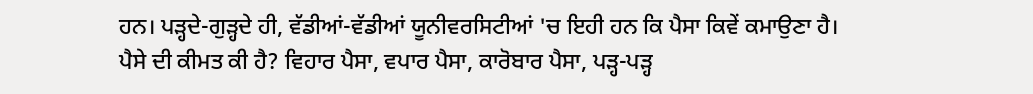ਹਨ। ਪੜ੍ਹਦੇ-ਗੁੜ੍ਹਦੇ ਹੀ, ਵੱਡੀਆਂ-ਵੱਡੀਆਂ ਯੂਨੀਵਰਸਿਟੀਆਂ 'ਚ ਇਹੀ ਹਨ ਕਿ ਪੈਸਾ ਕਿਵੇਂ ਕਮਾਉਣਾ ਹੈ। ਪੈਸੇ ਦੀ ਕੀਮਤ ਕੀ ਹੈ? ਵਿਹਾਰ ਪੈਸਾ, ਵਪਾਰ ਪੈਸਾ, ਕਾਰੋਬਾਰ ਪੈਸਾ, ਪੜ੍ਹ-ਪੜ੍ਹ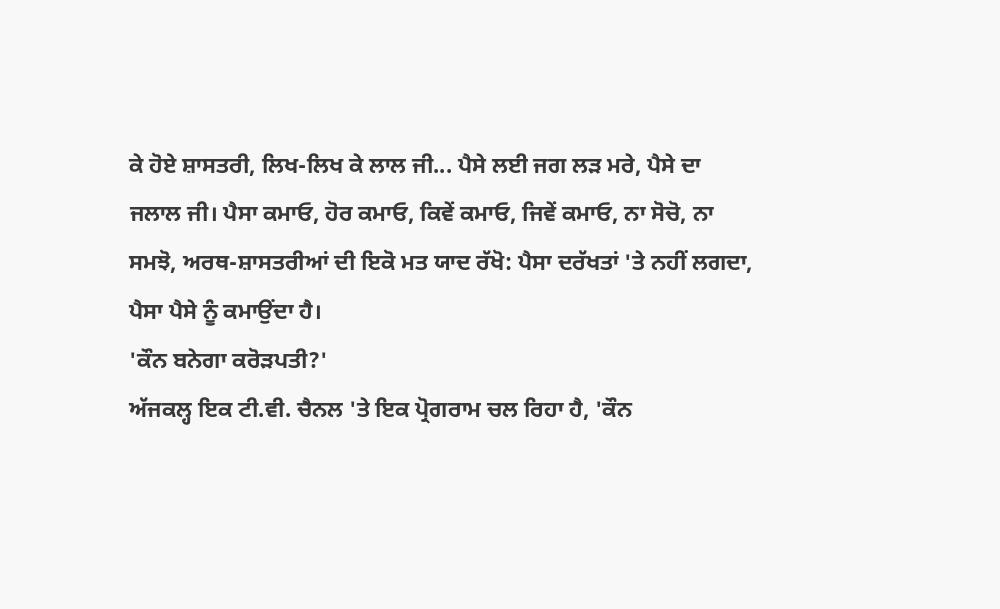ਕੇ ਹੋਏ ਸ਼ਾਸਤਰੀ, ਲਿਖ-ਲਿਖ ਕੇ ਲਾਲ ਜੀ... ਪੈਸੇ ਲਈ ਜਗ ਲੜ ਮਰੇ, ਪੈਸੇ ਦਾ ਜਲਾਲ ਜੀ। ਪੈਸਾ ਕਮਾਓ, ਹੋਰ ਕਮਾਓ, ਕਿਵੇਂ ਕਮਾਓ, ਜਿਵੇਂ ਕਮਾਓ, ਨਾ ਸੋਚੋ, ਨਾ ਸਮਝੋ, ਅਰਥ-ਸ਼ਾਸਤਰੀਆਂ ਦੀ ਇਕੋ ਮਤ ਯਾਦ ਰੱਖੋ: ਪੈਸਾ ਦਰੱਖਤਾਂ 'ਤੇ ਨਹੀਂ ਲਗਦਾ, ਪੈਸਾ ਪੈਸੇ ਨੂੰ ਕਮਾਉਂਦਾ ਹੈ।
'ਕੌਨ ਬਨੇਗਾ ਕਰੋੜਪਤੀ?'
ਅੱਜਕਲ੍ਹ ਇਕ ਟੀ.ਵੀ. ਚੈਨਲ 'ਤੇ ਇਕ ਪ੍ਰੋਗਰਾਮ ਚਲ ਰਿਹਾ ਹੈ, 'ਕੌਨ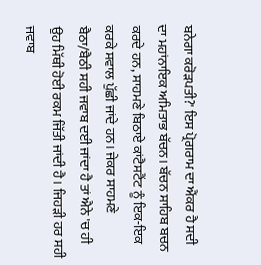ਬਨੇਗਾ ਕਰੋੜਪਤੀ?' ਇਸ ਪ੍ਰੋਗਰਾਮ ਦਾ ਐਂਕਰ ਹੈ ਸਦੀ ਦਾ ਮਹਾਂਨਾਇਕ ਅਮਿਤਾਭ ਬੱਚਨ। ਬੱਚਨ ਸਾਹਿਬ ਬਚਨ ਕਰਦੇ ਹਨ, ਸਾਹਮਣੇ ਬਿਠਾਏ ਕਾਂਟੈਸਟੈਂਟ ਨੂੰ ਇਕ-ਇਕ ਕਰਕੇ ਸਵਾਲ ਪੁੱਛੀ ਜਾਂਦੇ ਹਨ। ਜੇਕਰ ਸਾਹਮਣੇ ਬੈਠਾ/ਬੈਠੀ ਸਹੀ ਜਵਾਬ ਦਈ ਜਾਂਦਾ ਹੈ ਤਾਂ ਐਨੇ 'ਚ ਹੀ ਉਹ ਮਿੱਥੀ ਹੋਈ ਰਕਮ ਜਿੱਤੀ ਜਾਂਦੀ ਹੈ। ਜਿਹੜੀ ਹਰ ਸਹੀ ਜਵਾਬ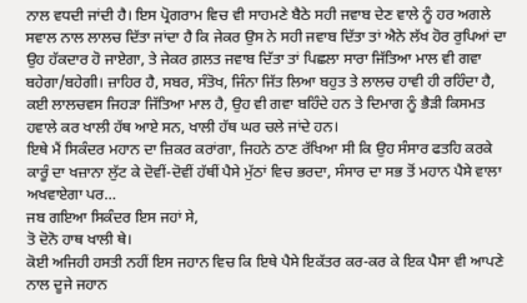ਨਾਲ ਵਧਦੀ ਜਾਂਦੀ ਹੈ। ਇਸ ਪ੍ਰੋਗਰਾਮ ਵਿਚ ਵੀ ਸਾਹਮਣੇ ਬੈਠੇ ਸਹੀ ਜਵਾਬ ਦੇਣ ਵਾਲੇ ਨੂੰ ਹਰ ਅਗਲੇ ਸਵਾਲ ਨਾਲ ਲਾਲਚ ਦਿੱਤਾ ਜਾਂਦਾ ਹੈ ਕਿ ਜੇਕਰ ਉਸ ਨੇ ਸਹੀ ਜਵਾਬ ਦਿੱਤਾ ਤਾਂ ਐਨੇ ਲੱਖ ਹੋਰ ਰੁਪਿਆਂ ਦਾ ਉਹ ਹੱਕਦਾਰ ਹੋ ਜਾਏਗਾ, ਤੇ ਜੇਕਰ ਗ਼ਲਤ ਜਵਾਬ ਦਿੱਤਾ ਤਾਂ ਪਿਛਲਾ ਸਾਰਾ ਜਿੱਤਿਆ ਮਾਲ ਵੀ ਗਵਾ ਬਹੇਗਾ/ਬਹੇਗੀ। ਜ਼ਾਹਿਰ ਹੈ, ਸਬਰ, ਸੰਤੋਖ, ਜਿੰਨਾ ਜਿੱਤ ਲਿਆ ਬਹੁਤ ਤੇ ਲਾਲਚ ਹਾਵੀ ਹੀ ਰਹਿੰਦਾ ਹੈ, ਕਈ ਲਾਲਚਵਸ ਜਿਹੜਾ ਜਿੱਤਿਆ ਮਾਲ ਹੈ, ਉਹ ਵੀ ਗਵਾ ਬਹਿੰਦੇ ਹਨ ਤੇ ਦਿਮਾਗ ਨੂੰ ਭੈੜੀ ਕਿਸਮਤ ਹਵਾਲੇ ਕਰ ਖਾਲੀ ਹੱਥ ਆਏ ਸਨ, ਖਾਲੀ ਹੱਥ ਘਰ ਚਲੇ ਜਾਂਦੇ ਹਨ।
ਇਥੇ ਮੈਂ ਸਿਕੰਦਰ ਮਹਾਨ ਦਾ ਜ਼ਿਕਰ ਕਰਾਂਗਾ, ਜਿਹਨੇ ਠਾਣ ਰੱਖਿਆ ਸੀ ਕਿ ਉਹ ਸੰਸਾਰ ਫਤਹਿ ਕਰਕੇ ਕਾਰੂੰ ਦਾ ਖਜ਼ਾਨਾ ਲੁੱਟ ਕੇ ਦੋਵੀਂ-ਦੋਵੀਂ ਹੱਥੀਂ ਪੈਸੇ ਮੁੱਠਾਂ ਵਿਚ ਭਰਦਾ, ਸੰਸਾਰ ਦਾ ਸਭ ਤੋਂ ਮਹਾਨ ਪੈਸੇ ਵਾਲਾ ਅਖਵਾਏਗਾ ਪਰ...
ਜਬ ਗਇਆ ਸਿਕੰਦਰ ਇਸ ਜਹਾਂ ਸੇ,
ਤੋ ਦੋਨੋ ਹਾਥ ਖਾਲੀ ਥੇ।
ਕੋਈ ਅਜਿਹੀ ਹਸਤੀ ਨਹੀਂ ਇਸ ਜਹਾਨ ਵਿਚ ਕਿ ਇਥੇ ਪੈਸੇ ਇਕੱਤਰ ਕਰ-ਕਰ ਕੇ ਇਕ ਪੈਸਾ ਵੀ ਆਪਣੇ ਨਾਲ ਦੂਜੇ ਜਹਾਨ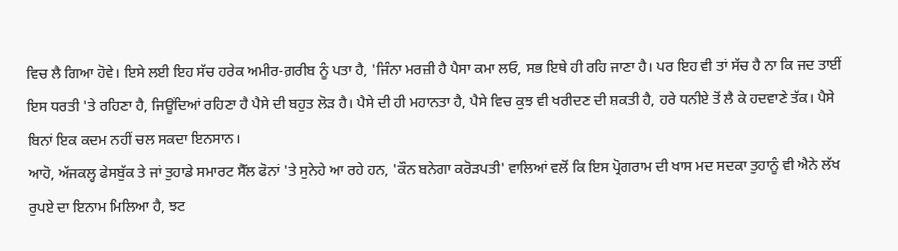ਵਿਚ ਲੈ ਗਿਆ ਹੋਵੇ। ਇਸੇ ਲਈ ਇਹ ਸੱਚ ਹਰੇਕ ਅਮੀਰ-ਗ਼ਰੀਬ ਨੂੰ ਪਤਾ ਹੈ, 'ਜਿੰਨਾ ਮਰਜ਼ੀ ਹੈ ਪੈਸਾ ਕਮਾ ਲਓ, ਸਭ ਇਥੇ ਹੀ ਰਹਿ ਜਾਣਾ ਹੈ। ਪਰ ਇਹ ਵੀ ਤਾਂ ਸੱਚ ਹੈ ਨਾ ਕਿ ਜਦ ਤਾਈਂ ਇਸ ਧਰਤੀ 'ਤੇ ਰਹਿਣਾ ਹੈ, ਜਿਊਂਦਿਆਂ ਰਹਿਣਾ ਹੈ ਪੈਸੇ ਦੀ ਬਹੁਤ ਲੋੜ ਹੈ। ਪੈਸੇ ਦੀ ਹੀ ਮਹਾਨਤਾ ਹੈ, ਪੈਸੇ ਵਿਚ ਕੁਝ ਵੀ ਖਰੀਦਣ ਦੀ ਸ਼ਕਤੀ ਹੈ, ਹਰੇ ਧਨੀਏ ਤੋਂ ਲੈ ਕੇ ਹਦਵਾਣੇ ਤੱਕ। ਪੈਸੇ ਬਿਨਾਂ ਇਕ ਕਦਮ ਨਹੀਂ ਚਲ ਸਕਦਾ ਇਨਸਾਨ।
ਆਹੋ, ਅੱਜਕਲ੍ਹ ਫੇਸਬੁੱਕ ਤੇ ਜਾਂ ਤੁਹਾਡੇ ਸਮਾਰਟ ਸੈੱਲ ਫੋਨਾਂ 'ਤੇ ਸੁਨੇਹੇ ਆ ਰਹੇ ਹਨ, 'ਕੌਨ ਬਨੇਗਾ ਕਰੋੜਪਤੀ' ਵਾਲਿਆਂ ਵਲੋਂ ਕਿ ਇਸ ਪ੍ਰੋਗਰਾਮ ਦੀ ਖਾਸ ਮਦ ਸਦਕਾ ਤੁਹਾਨੂੰ ਵੀ ਐਨੇ ਲੱਖ ਰੁਪਏ ਦਾ ਇਨਾਮ ਮਿਲਿਆ ਹੈ, ਝਟ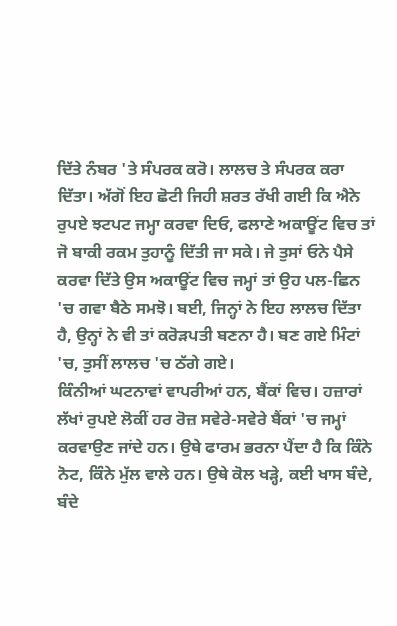ਦਿੱਤੇ ਨੰਬਰ 'ਤੇ ਸੰਪਰਕ ਕਰੋ। ਲਾਲਚ ਤੇ ਸੰਪਰਕ ਕਰਾ ਦਿੱਤਾ। ਅੱਗੋਂ ਇਹ ਛੋਟੀ ਜਿਹੀ ਸ਼ਰਤ ਰੱਖੀ ਗਈ ਕਿ ਐਨੇ ਰੁਪਏ ਝਟਪਟ ਜਮ੍ਹਾ ਕਰਵਾ ਦਿਓ, ਫਲਾਣੇ ਅਕਾਊਂਟ ਵਿਚ ਤਾਂ ਜੋ ਬਾਕੀ ਰਕਮ ਤੁਹਾਨੂੰ ਦਿੱਤੀ ਜਾ ਸਕੇ। ਜੇ ਤੁਸਾਂ ਓਨੇ ਪੈਸੇ ਕਰਵਾ ਦਿੱਤੇ ਉਸ ਅਕਾਊਂਟ ਵਿਚ ਜਮ੍ਹਾਂ ਤਾਂ ਉਹ ਪਲ-ਛਿਨ 'ਚ ਗਵਾ ਬੈਠੇ ਸਮਝੋ। ਬਈ, ਜਿਨ੍ਹਾਂ ਨੇ ਇਹ ਲਾਲਚ ਦਿੱਤਾ ਹੈ, ਉਨ੍ਹਾਂ ਨੇ ਵੀ ਤਾਂ ਕਰੋੜਪਤੀ ਬਣਨਾ ਹੈ। ਬਣ ਗਏ ਮਿੰਟਾਂ 'ਚ, ਤੁਸੀਂ ਲਾਲਚ 'ਚ ਠੱਗੇ ਗਏ।
ਕਿੰਨੀਆਂ ਘਟਨਾਵਾਂ ਵਾਪਰੀਆਂ ਹਨ, ਬੈਂਕਾਂ ਵਿਚ। ਹਜ਼ਾਰਾਂ ਲੱਖਾਂ ਰੁਪਏ ਲੋਕੀਂ ਹਰ ਰੋਜ਼ ਸਵੇਰੇ-ਸਵੇਰੇ ਬੈਂਕਾਂ 'ਚ ਜਮ੍ਹਾਂ ਕਰਵਾਉਣ ਜਾਂਦੇ ਹਨ। ਉਥੇ ਫਾਰਮ ਭਰਨਾ ਪੈਂਦਾ ਹੈ ਕਿ ਕਿੰਨੇ ਨੋਟ, ਕਿੰਨੇ ਮੁੱਲ ਵਾਲੇ ਹਨ। ਉਥੇ ਕੋਲ ਖੜ੍ਹੇ, ਕਈ ਖਾਸ ਬੰਦੇ, ਬੰਦੇ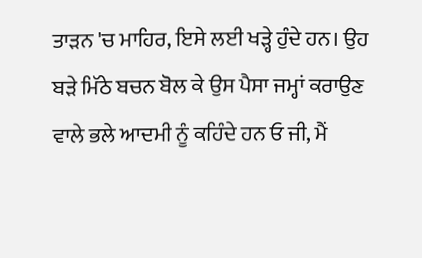ਤਾੜਨ 'ਚ ਮਾਹਿਰ, ਇਸੇ ਲਈ ਖੜ੍ਹੇ ਹੁੰਦੇ ਹਨ। ਉਹ ਬੜੇ ਮਿੱਠੇ ਬਚਨ ਬੋਲ ਕੇ ਉਸ ਪੈਸਾ ਜਮ੍ਹਾਂ ਕਰਾਉਣ ਵਾਲੇ ਭਲੇ ਆਦਮੀ ਨੂੰ ਕਹਿੰਦੇ ਹਨ ਓ ਜੀ, ਮੈਂ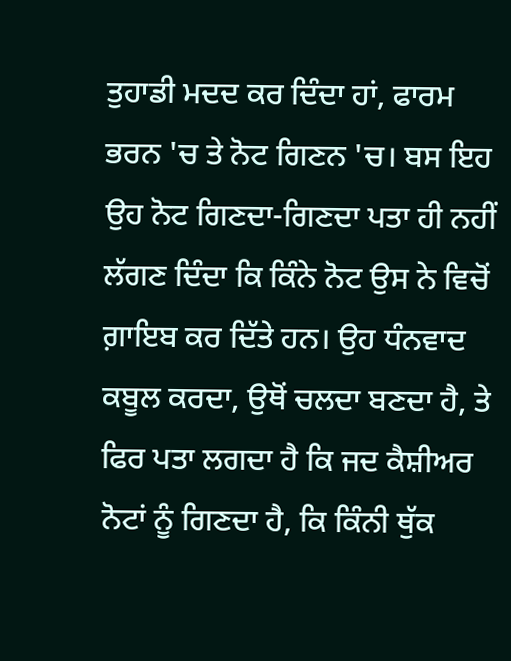ਤੁਹਾਡੀ ਮਦਦ ਕਰ ਦਿੰਦਾ ਹਾਂ, ਫਾਰਮ ਭਰਨ 'ਚ ਤੇ ਨੋਟ ਗਿਣਨ 'ਚ। ਬਸ ਇਹ ਉਹ ਨੋਟ ਗਿਣਦਾ-ਗਿਣਦਾ ਪਤਾ ਹੀ ਨਹੀਂ ਲੱਗਣ ਦਿੰਦਾ ਕਿ ਕਿੰਨੇ ਨੋਟ ਉਸ ਨੇ ਵਿਚੋਂ ਗ਼ਾਇਬ ਕਰ ਦਿੱਤੇ ਹਨ। ਉਹ ਧੰਨਵਾਦ ਕਬੂਲ ਕਰਦਾ, ਉਥੋਂ ਚਲਦਾ ਬਣਦਾ ਹੈ, ਤੇ ਫਿਰ ਪਤਾ ਲਗਦਾ ਹੈ ਕਿ ਜਦ ਕੈਸ਼ੀਅਰ ਨੋਟਾਂ ਨੂੰ ਗਿਣਦਾ ਹੈ, ਕਿ ਕਿੰਨੀ ਥੁੱਕ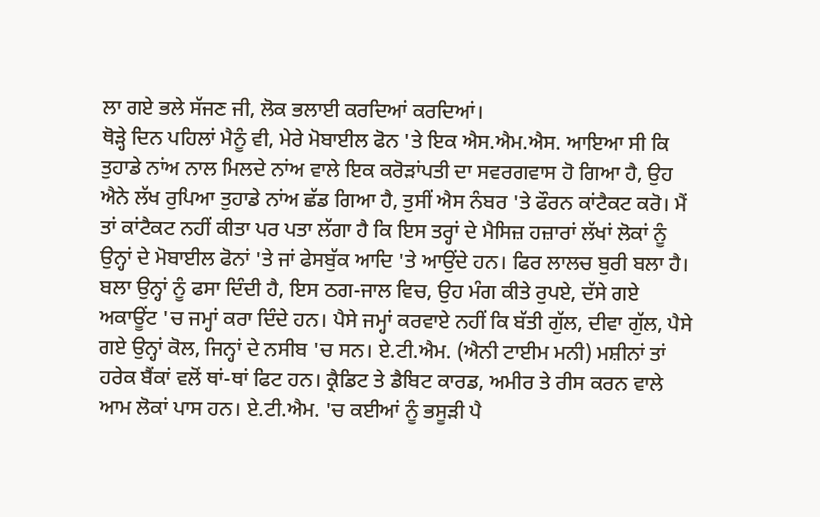ਲਾ ਗਏ ਭਲੇ ਸੱਜਣ ਜੀ, ਲੋਕ ਭਲਾਈ ਕਰਦਿਆਂ ਕਰਦਿਆਂ।
ਥੋੜ੍ਹੇ ਦਿਨ ਪਹਿਲਾਂ ਮੈਨੂੰ ਵੀ, ਮੇਰੇ ਮੋਬਾਈਲ ਫੋਨ 'ਤੇ ਇਕ ਐਸ.ਐਮ.ਐਸ. ਆਇਆ ਸੀ ਕਿ ਤੁਹਾਡੇ ਨਾਂਅ ਨਾਲ ਮਿਲਦੇ ਨਾਂਅ ਵਾਲੇ ਇਕ ਕਰੋੜਾਂਪਤੀ ਦਾ ਸਵਰਗਵਾਸ ਹੋ ਗਿਆ ਹੈ, ਉਹ ਐਨੇ ਲੱਖ ਰੁਪਿਆ ਤੁਹਾਡੇ ਨਾਂਅ ਛੱਡ ਗਿਆ ਹੈ, ਤੁਸੀਂ ਐਸ ਨੰਬਰ 'ਤੇ ਫੌਰਨ ਕਾਂਟੈਕਟ ਕਰੋ। ਮੈਂ ਤਾਂ ਕਾਂਟੈਕਟ ਨਹੀਂ ਕੀਤਾ ਪਰ ਪਤਾ ਲੱਗਾ ਹੈ ਕਿ ਇਸ ਤਰ੍ਹਾਂ ਦੇ ਮੈਸਿਜ਼ ਹਜ਼ਾਰਾਂ ਲੱਖਾਂ ਲੋਕਾਂ ਨੂੰ ਉਨ੍ਹਾਂ ਦੇ ਮੋਬਾਈਲ ਫੋਨਾਂ 'ਤੇ ਜਾਂ ਫੇਸਬੁੱਕ ਆਦਿ 'ਤੇ ਆਉਂਦੇ ਹਨ। ਫਿਰ ਲਾਲਚ ਬੁਰੀ ਬਲਾ ਹੈ। ਬਲਾ ਉਨ੍ਹਾਂ ਨੂੰ ਫਸਾ ਦਿੰਦੀ ਹੈ, ਇਸ ਠਗ-ਜਾਲ ਵਿਚ, ਉਹ ਮੰਗ ਕੀਤੇ ਰੁਪਏ, ਦੱਸੇ ਗਏ ਅਕਾਊਂਟ 'ਚ ਜਮ੍ਹਾਂ ਕਰਾ ਦਿੰਦੇ ਹਨ। ਪੈਸੇ ਜਮ੍ਹਾਂ ਕਰਵਾਏ ਨਹੀਂ ਕਿ ਬੱਤੀ ਗੁੱਲ, ਦੀਵਾ ਗੁੱਲ, ਪੈਸੇ ਗਏ ਉਨ੍ਹਾਂ ਕੋਲ, ਜਿਨ੍ਹਾਂ ਦੇ ਨਸੀਬ 'ਚ ਸਨ। ਏ.ਟੀ.ਐਮ. (ਐਨੀ ਟਾਈਮ ਮਨੀ) ਮਸ਼ੀਨਾਂ ਤਾਂ ਹਰੇਕ ਬੈਂਕਾਂ ਵਲੋਂ ਥਾਂ-ਥਾਂ ਫਿਟ ਹਨ। ਕ੍ਰੈਡਿਟ ਤੇ ਡੈਬਿਟ ਕਾਰਡ, ਅਮੀਰ ਤੇ ਰੀਸ ਕਰਨ ਵਾਲੇ ਆਮ ਲੋਕਾਂ ਪਾਸ ਹਨ। ਏ.ਟੀ.ਐਮ. 'ਚ ਕਈਆਂ ਨੂੰ ਭਸੂੜੀ ਪੈ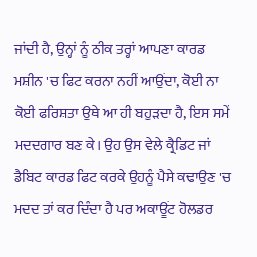ਜਾਂਦੀ ਹੈ, ਉਨ੍ਹਾਂ ਨੂੰ ਠੀਕ ਤਰ੍ਹਾਂ ਆਪਣਾ ਕਾਰਡ ਮਸ਼ੀਨ 'ਚ ਫਿਟ ਕਰਨਾ ਨਹੀਂ ਆਉਂਦਾ, ਕੋਈ ਨਾ ਕੋਈ ਫਰਿਸ਼ਤਾ ਉਥੇ ਆ ਹੀ ਬਹੁੜਦਾ ਹੈ, ਇਸ ਸਮੇਂ ਮਦਦਗਾਰ ਬਣ ਕੇ। ਉਹ ਉਸ ਵੇਲੇ ਕ੍ਰੈਡਿਟ ਜਾਂ ਡੈਬਿਟ ਕਾਰਡ ਫਿਟ ਕਰਕੇ ਉਹਨੂੰ ਪੈਸੇ ਕਢਾਉਣ 'ਚ ਮਦਦ ਤਾਂ ਕਰ ਦਿੰਦਾ ਹੈ ਪਰ ਅਕਾਊਂਟ ਹੋਲਡਰ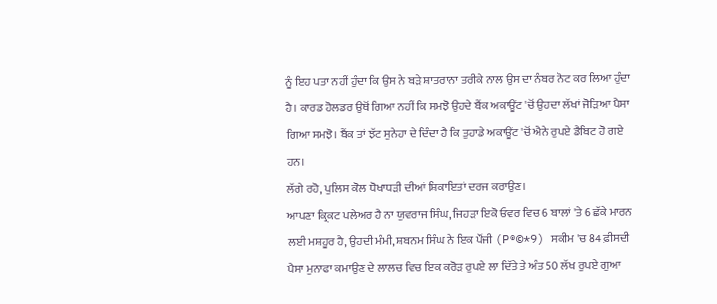ਨੂੰ ਇਹ ਪਤਾ ਨਹੀਂ ਹੁੰਦਾ ਕਿ ਉਸ ਨੇ ਬੜੇ ਸ਼ਾਤਰਾਨਾ ਤਰੀਕੇ ਨਾਲ ਉਸ ਦਾ ਨੰਬਰ ਨੋਟ ਕਰ ਲਿਆ ਹੁੰਦਾ ਹੈ। ਕਾਰਡ ਹੋਲਡਰ ਉਥੋਂ ਗਿਆ ਨਹੀਂ ਕਿ ਸਮਝੋ ਉਹਦੇ ਬੈਂਕ ਅਕਾਊਂਟ 'ਚੋਂ ਉਹਦਾ ਲੱਖਾਂ ਜੋੜਿਆ ਪੈਸਾ ਗਿਆ ਸਮਝੋ। ਬੈਂਕ ਤਾਂ ਝੱਟ ਸੁਨੇਹਾ ਦੇ ਦਿੰਦਾ ਹੈ ਕਿ ਤੁਹਾਡੇ ਅਕਾਊਂਟ 'ਚੋਂ ਐਨੇ ਰੁਪਏ ਡੈਬਿਟ ਹੋ ਗਏ ਹਨ।
ਲੱਗੇ ਰਹੋ, ਪੁਲਿਸ ਕੋਲ ਧੋਖਾਧੜੀ ਦੀਆਂ ਸ਼ਿਕਾਇਤਾਂ ਦਰਜ ਕਰਾਉਣ।
ਆਪਣਾ ਕ੍ਰਿਕਟ ਪਲੇਅਰ ਹੈ ਨਾ ਯੁਵਰਾਜ ਸਿੰਘ, ਜਿਹੜਾ ਇਕੋ ਓਵਰ ਵਿਚ 6 ਬਾਲਾਂ 'ਤੇ 6 ਛੱਕੇ ਮਾਰਨ ਲਈ ਮਸ਼ਹੂਰ ਹੈ, ਉਹਦੀ ਮੰਮੀ, ਸ਼ਬਨਮ ਸਿੰਘ ਨੇ ਇਕ ਪੌਂਜੀ (P®©*9) ਸਕੀਮ 'ਚ 84 ਫ਼ੀਸਦੀ ਪੈਸਾ ਮੁਨਾਫਾ ਕਮਾਉਣ ਦੇ ਲਾਲਚ ਵਿਚ ਇਕ ਕਰੋੜ ਰੁਪਏ ਲਾ ਦਿੱਤੇ ਤੇ ਅੰਤ 50 ਲੱਖ ਰੁਪਏ ਗੁਆ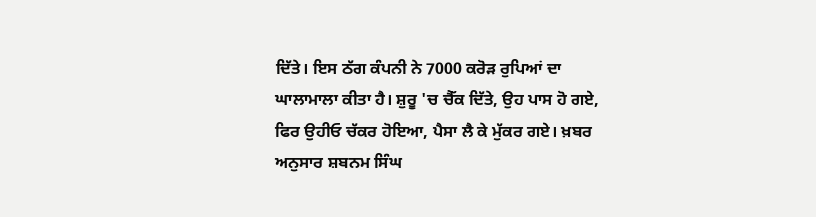ਦਿੱਤੇ। ਇਸ ਠੱਗ ਕੰਪਨੀ ਨੇ 7000 ਕਰੋੜ ਰੁਪਿਆਂ ਦਾ ਘਾਲਾਮਾਲਾ ਕੀਤਾ ਹੈ। ਸ਼ੁਰੂ 'ਚ ਚੈੱਕ ਦਿੱਤੇ, ਉਹ ਪਾਸ ਹੋ ਗਏ, ਫਿਰ ਉਹੀਓ ਚੱਕਰ ਹੋਇਆ, ਪੈਸਾ ਲੈ ਕੇ ਮੁੱਕਰ ਗਏ। ਖ਼ਬਰ ਅਨੁਸਾਰ ਸ਼ਬਨਮ ਸਿੰਘ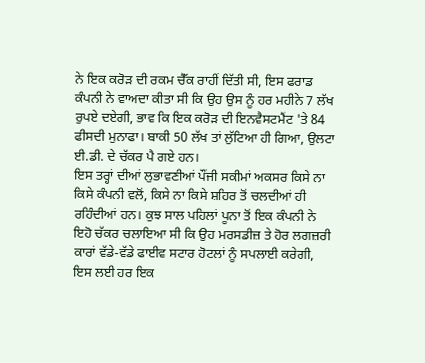ਨੇ ਇਕ ਕਰੋੜ ਦੀ ਰਕਮ ਚੈੱਕ ਰਾਹੀਂ ਦਿੱਤੀ ਸੀ, ਇਸ ਫਰਾਡ ਕੰਪਨੀ ਨੇ ਵਾਅਦਾ ਕੀਤਾ ਸੀ ਕਿ ਉਹ ਉਸ ਨੂੰ ਹਰ ਮਹੀਨੇ 7 ਲੱਖ ਰੁਪਏ ਦਏਗੀ, ਭਾਵ ਕਿ ਇਕ ਕਰੋੜ ਦੀ ਇਨਵੈਸਟਮੈਂਟ 'ਤੇ 84 ਫੀਸਦੀ ਮੁਨਾਫਾ। ਬਾਕੀ 50 ਲੱਖ ਤਾਂ ਲੁੱਟਿਆ ਹੀ ਗਿਆ, ਉਲਟਾ ਈ.ਡੀ. ਦੇ ਚੱਕਰ ਪੈ ਗਏ ਹਨ।
ਇਸ ਤਰ੍ਹਾਂ ਦੀਆਂ ਲੁਭਾਵਣੀਆਂ ਪੌਂਜੀ ਸਕੀਮਾਂ ਅਕਸਰ ਕਿਸੇ ਨਾ ਕਿਸੇ ਕੰਪਨੀ ਵਲੋਂ, ਕਿਸੇ ਨਾ ਕਿਸੇ ਸ਼ਹਿਰ ਤੋਂ ਚਲਦੀਆਂ ਹੀ ਰਹਿੰਦੀਆਂ ਹਨ। ਕੁਝ ਸਾਲ ਪਹਿਲਾਂ ਪੂਨਾ ਤੋਂ ਇਕ ਕੰਪਨੀ ਨੇ ਇਹੋ ਚੱਕਰ ਚਲਾਇਆ ਸੀ ਕਿ ਉਹ ਮਰਸਡੀਜ਼ ਤੇ ਹੋਰ ਲਗਜ਼ਰੀ ਕਾਰਾਂ ਵੱਡੇ-ਵੱਡੇ ਫਾਈਵ ਸਟਾਰ ਹੋਟਲਾਂ ਨੂੰ ਸਪਲਾਈ ਕਰੇਗੀ, ਇਸ ਲਈ ਹਰ ਇਕ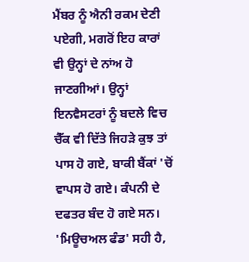ਮੈਂਬਰ ਨੂੰ ਐਨੀ ਰਕਮ ਦੇਣੀ ਪਏਗੀ, ਮਗਰੋਂ ਇਹ ਕਾਰਾਂ ਵੀ ਉਨ੍ਹਾਂ ਦੇ ਨਾਂਅ ਹੋ ਜਾਣਗੀਆਂ। ਉਨ੍ਹਾਂ ਇਨਵੈਸਟਰਾਂ ਨੂੰ ਬਦਲੇ ਵਿਚ ਚੈੱਕ ਵੀ ਦਿੱਤੇ ਜਿਹੜੇ ਕੁਝ ਤਾਂ ਪਾਸ ਹੋ ਗਏ, ਬਾਕੀ ਬੈਂਕਾਂ 'ਚੋਂ ਵਾਪਸ ਹੋ ਗਏ। ਕੰਪਨੀ ਦੇ ਦਫਤਰ ਬੰਦ ਹੋ ਗਏ ਸਨ।
'ਮਿਊਚਅਲ ਫੰਡ' ਸਹੀ ਹੈ,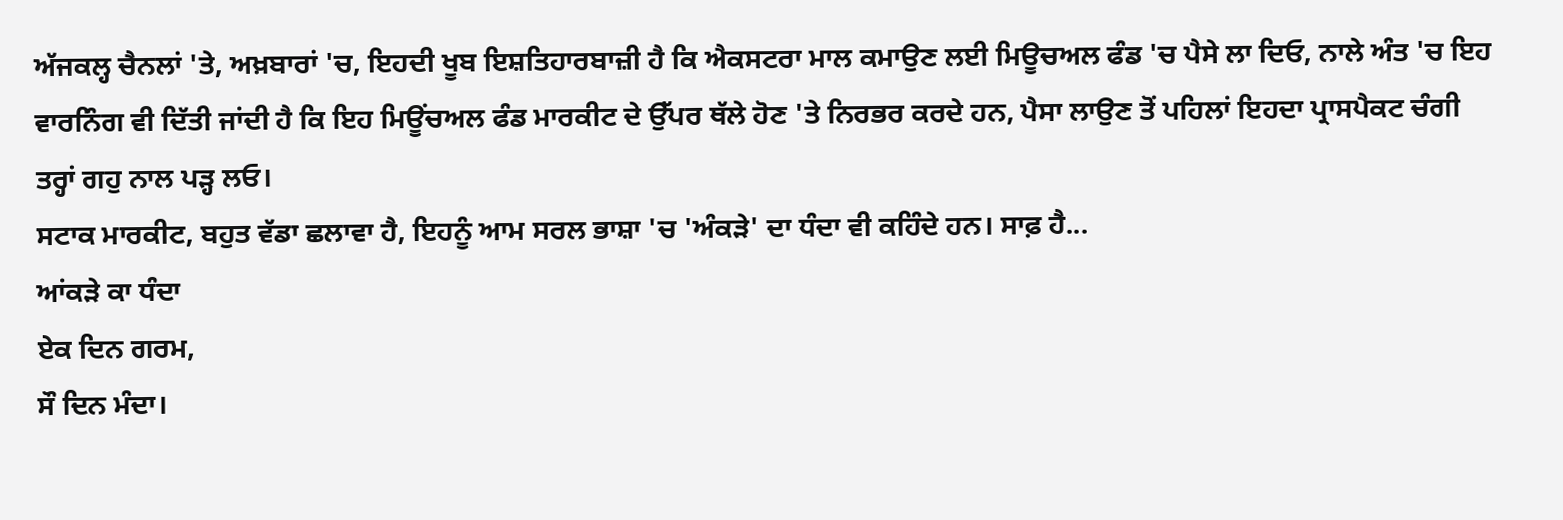ਅੱਜਕਲ੍ਹ ਚੈਨਲਾਂ 'ਤੇ, ਅਖ਼ਬਾਰਾਂ 'ਚ, ਇਹਦੀ ਖੂਬ ਇਸ਼ਤਿਹਾਰਬਾਜ਼ੀ ਹੈ ਕਿ ਐਕਸਟਰਾ ਮਾਲ ਕਮਾਉਣ ਲਈ ਮਿਊਚਅਲ ਫੰਡ 'ਚ ਪੈਸੇ ਲਾ ਦਿਓ, ਨਾਲੇ ਅੰਤ 'ਚ ਇਹ ਵਾਰਨਿੰਗ ਵੀ ਦਿੱਤੀ ਜਾਂਦੀ ਹੈ ਕਿ ਇਹ ਮਿਊਂਚਅਲ ਫੰਡ ਮਾਰਕੀਟ ਦੇ ਉੱਪਰ ਥੱਲੇ ਹੋਣ 'ਤੇ ਨਿਰਭਰ ਕਰਦੇ ਹਨ, ਪੈਸਾ ਲਾਉਣ ਤੋਂ ਪਹਿਲਾਂ ਇਹਦਾ ਪ੍ਰਾਸਪੈਕਟ ਚੰਗੀ ਤਰ੍ਹਾਂ ਗਹੁ ਨਾਲ ਪੜ੍ਹ ਲਓ।
ਸਟਾਕ ਮਾਰਕੀਟ, ਬਹੁਤ ਵੱਡਾ ਛਲਾਵਾ ਹੈ, ਇਹਨੂੰ ਆਮ ਸਰਲ ਭਾਸ਼ਾ 'ਚ 'ਅੰਕੜੇ' ਦਾ ਧੰਦਾ ਵੀ ਕਹਿੰਦੇ ਹਨ। ਸਾਫ਼ ਹੈ...
ਆਂਕੜੇ ਕਾ ਧੰਦਾ
ਏਕ ਦਿਨ ਗਰਮ,
ਸੌ ਦਿਨ ਮੰਦਾ।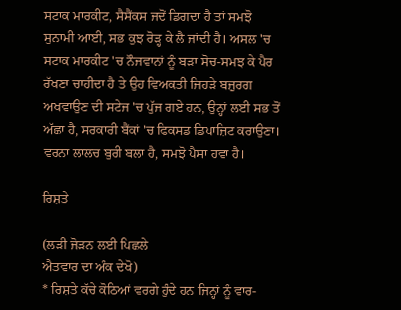ਸਟਾਕ ਮਾਰਕੀਟ, ਸੈਸੈਂਕਸ ਜਦੋਂ ਡਿਗਦਾ ਹੈ ਤਾਂ ਸਮਝੋ ਸੁਨਾਮੀ ਆਈ, ਸਭ ਕੁਝ ਰੋੜ੍ਹ ਕੇ ਲੈ ਜਾਂਦੀ ਹੈ। ਅਸਲ 'ਚ ਸਟਾਕ ਮਾਰਕੀਟ 'ਚ ਨੌਜਵਾਨਾਂ ਨੂੰ ਬੜਾ ਸੋਚ-ਸਮਝ ਕੇ ਪੈਰ ਰੱਖਣਾ ਚਾਹੀਦਾ ਹੈ ਤੇ ਉਹ ਵਿਅਕਤੀ ਜਿਹੜੇ ਬਜ਼ੁਰਗ ਅਖਵਾਉਣ ਦੀ ਸਟੇਜ 'ਚ ਪੁੱਜ ਗਏ ਹਨ, ਉਨ੍ਹਾਂ ਲਈ ਸਭ ਤੋਂ ਅੱਛਾ ਹੈ, ਸਰਕਾਰੀ ਬੈਂਕਾਂ 'ਚ ਫਿਕਸਡ ਡਿਪਾਜ਼ਿਟ ਕਰਾਉਣਾ। ਵਰਨਾ ਲਾਲਚ ਬੁਰੀ ਬਲਾ ਹੈ, ਸਮਝੋ ਪੈਸਾ ਹਵਾ ਹੈ।

ਰਿਸ਼ਤੇ

(ਲੜੀ ਜੋੜਨ ਲਈ ਪਿਛਲੇ
ਐਤਵਾਰ ਦਾ ਅੰਕ ਦੇਖੋ)
* ਰਿਸ਼ਤੇ ਕੱਚੇ ਕੋਠਿਆਂ ਵਰਗੇ ਹੁੰਦੇ ਹਨ ਜਿਨ੍ਹਾਂ ਨੂੰ ਵਾਰ-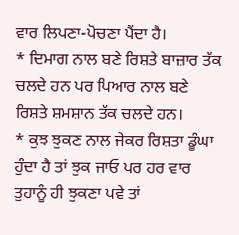ਵਾਰ ਲਿਪਣਾ-ਪੋਚਣਾ ਪੈਂਦਾ ਹੈ।
* ਦਿਮਾਗ ਨਾਲ ਬਣੇ ਰਿਸ਼ਤੇ ਬਾਜ਼ਾਰ ਤੱਕ ਚਲਦੇ ਹਨ ਪਰ ਪਿਆਰ ਨਾਲ ਬਣੇ ਰਿਸ਼ਤੇ ਸ਼ਮਸ਼ਾਨ ਤੱਕ ਚਲਦੇ ਹਨ।
* ਕੁਝ ਝੁਕਣ ਨਾਲ ਜੇਕਰ ਰਿਸ਼ਤਾ ਡੂੰਘਾ ਹੁੰਦਾ ਹੈ ਤਾਂ ਝੁਕ ਜਾਓ ਪਰ ਹਰ ਵਾਰ ਤੁਹਾਨੂੰ ਹੀ ਝੁਕਣਾ ਪਵੇ ਤਾਂ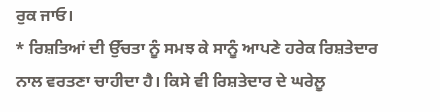ਰੁਕ ਜਾਓ।
* ਰਿਸ਼ਤਿਆਂ ਦੀ ਉੱਚਤਾ ਨੂੰ ਸਮਝ ਕੇ ਸਾਨੂੰ ਆਪਣੇ ਹਰੇਕ ਰਿਸ਼ਤੇਦਾਰ ਨਾਲ ਵਰਤਣਾ ਚਾਹੀਦਾ ਹੈ। ਕਿਸੇ ਵੀ ਰਿਸ਼ਤੇਦਾਰ ਦੇ ਘਰੇਲੂ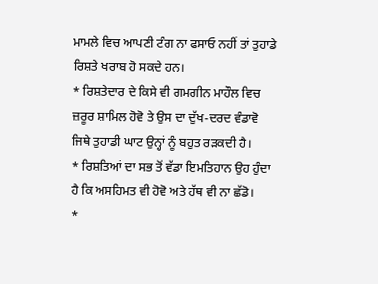ਮਾਮਲੇ ਵਿਚ ਆਪਣੀ ਟੰਗ ਨਾ ਫਸਾਓ ਨਹੀਂ ਤਾਂ ਤੁਹਾਡੇ ਰਿਸ਼ਤੇ ਖਰਾਬ ਹੋ ਸਕਦੇ ਹਨ।
* ਰਿਸ਼ਤੇਦਾਰ ਦੇ ਕਿਸੇ ਵੀ ਗਮਗੀਨ ਮਾਹੌਲ ਵਿਚ ਜ਼ਰੂਰ ਸ਼ਾਮਿਲ ਹੋਵੋ ਤੇ ਉਸ ਦਾ ਦੁੱਖ-ਦਰਦ ਵੰਡਾਵੋ ਜਿਥੇ ਤੁਹਾਡੀ ਘਾਟ ਉਨ੍ਹਾਂ ਨੂੰ ਬਹੁਤ ਰੜਕਦੀ ਹੈ।
* ਰਿਸ਼ਤਿਆਂ ਦਾ ਸਭ ਤੋਂ ਵੱਡਾ ਇਮਤਿਹਾਨ ਉਹ ਹੁੰਦਾ ਹੈ ਕਿ ਅਸਹਿਮਤ ਵੀ ਹੋਵੋ ਅਤੇ ਹੱਥ ਵੀ ਨਾ ਛੱਡੋ।
*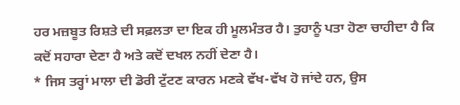ਹਰ ਮਜ਼ਬੂਤ ਰਿਸ਼ਤੇ ਦੀ ਸਫ਼ਲਤਾ ਦਾ ਇਕ ਹੀ ਮੂਲਮੰਤਰ ਹੈ। ਤੁਹਾਨੂੰ ਪਤਾ ਹੋਣਾ ਚਾਹੀਦਾ ਹੈ ਕਿ ਕਦੋਂ ਸਹਾਰਾ ਦੇਣਾ ਹੈ ਅਤੇ ਕਦੋਂ ਦਖਲ ਨਹੀਂ ਦੇਣਾ ਹੈ।
* ਜਿਸ ਤਰ੍ਹਾਂ ਮਾਲਾ ਦੀ ਡੋਰੀ ਟੁੱਟਣ ਕਾਰਨ ਮਣਕੇ ਵੱਖ-ਵੱਖ ਹੋ ਜਾਂਦੇ ਹਨ, ਉਸ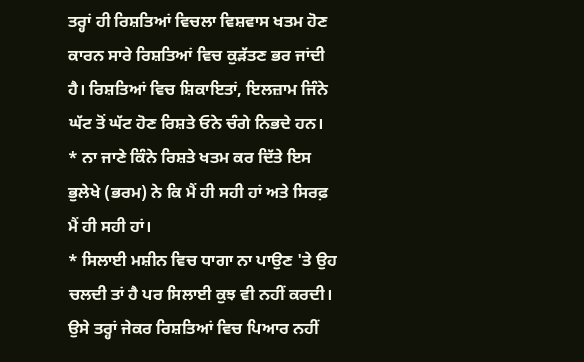ਤਰ੍ਹਾਂ ਹੀ ਰਿਸ਼ਤਿਆਂ ਵਿਚਲਾ ਵਿਸ਼ਵਾਸ ਖਤਮ ਹੋਣ ਕਾਰਨ ਸਾਰੇ ਰਿਸ਼ਤਿਆਂ ਵਿਚ ਕੁੜੱਤਣ ਭਰ ਜਾਂਦੀ ਹੈ। ਰਿਸ਼ਤਿਆਂ ਵਿਚ ਸ਼ਿਕਾਇਤਾਂ, ਇਲਜ਼ਾਮ ਜਿੰਨੇ ਘੱਟ ਤੋਂ ਘੱਟ ਹੋਣ ਰਿਸ਼ਤੇ ਓਨੇ ਚੰਗੇ ਨਿਭਦੇ ਹਨ।
* ਨਾ ਜਾਣੇ ਕਿੰਨੇ ਰਿਸ਼ਤੇ ਖਤਮ ਕਰ ਦਿੱਤੇ ਇਸ ਭੁਲੇਖੇ (ਭਰਮ) ਨੇ ਕਿ ਮੈਂ ਹੀ ਸਹੀ ਹਾਂ ਅਤੇ ਸਿਰਫ਼ ਮੈਂ ਹੀ ਸਹੀ ਹਾਂ।
* ਸਿਲਾਈ ਮਸ਼ੀਨ ਵਿਚ ਧਾਗਾ ਨਾ ਪਾਉਣ 'ਤੇ ਉਹ ਚਲਦੀ ਤਾਂ ਹੈ ਪਰ ਸਿਲਾਈ ਕੁਝ ਵੀ ਨਹੀਂ ਕਰਦੀ। ਉਸੇ ਤਰ੍ਹਾਂ ਜੇਕਰ ਰਿਸ਼ਤਿਆਂ ਵਿਚ ਪਿਆਰ ਨਹੀਂ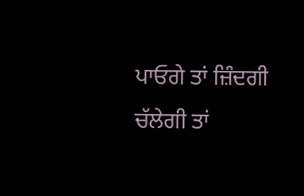ਪਾਓਗੇ ਤਾਂ ਜ਼ਿੰਦਗੀ ਚੱਲੇਗੀ ਤਾਂ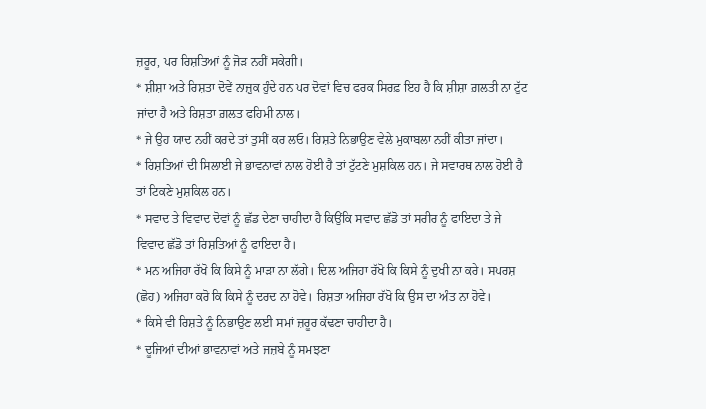ਜ਼ਰੂਰ, ਪਰ ਰਿਸ਼ਤਿਆਂ ਨੂੰ ਜੋੜ ਨਹੀਂ ਸਕੇਗੀ।
* ਸ਼ੀਸ਼ਾ ਅਤੇ ਰਿਸ਼ਤਾ ਦੋਵੇਂ ਨਾਜ਼ੁਕ ਹੁੰਦੇ ਹਨ ਪਰ ਦੋਵਾਂ ਵਿਚ ਫਰਕ ਸਿਰਫ਼ ਇਹ ਹੈ ਕਿ ਸ਼ੀਸ਼ਾ ਗ਼ਲਤੀ ਨਾ ਟੁੱਟ ਜਾਂਦਾ ਹੈ ਅਤੇ ਰਿਸ਼ਤਾ ਗ਼ਲਤ ਫਹਿਮੀ ਨਾਲ।
* ਜੇ ਉਹ ਯਾਦ ਨਹੀਂ ਕਰਦੇ ਤਾਂ ਤੁਸੀਂ ਕਰ ਲਓ। ਰਿਸ਼ਤੇ ਨਿਭਾਉਣ ਵੇਲੇ ਮੁਕਾਬਲਾ ਨਹੀਂ ਕੀਤਾ ਜਾਂਦਾ।
* ਰਿਸ਼ਤਿਆਂ ਦੀ ਸਿਲਾਈ ਜੇ ਭਾਵਨਾਵਾਂ ਨਾਲ ਹੋਈ ਹੈ ਤਾਂ ਟੁੱਟਣੇ ਮੁਸ਼ਕਿਲ ਹਨ। ਜੇ ਸਵਾਰਥ ਨਾਲ ਹੋਈ ਹੈ ਤਾਂ ਟਿਕਣੇ ਮੁਸ਼ਕਿਲ ਹਨ।
* ਸਵਾਦ ਤੇ ਵਿਵਾਦ ਦੋਵਾਂ ਨੂੰ ਛੱਡ ਦੇਣਾ ਚਾਹੀਦਾ ਹੈ ਕਿਉਂਕਿ ਸਵਾਦ ਛੱਡੋ ਤਾਂ ਸਰੀਰ ਨੂੰ ਫਾਇਦਾ ਤੇ ਜੇ ਵਿਵਾਦ ਛੱਡੋ ਤਾਂ ਰਿਸ਼ਤਿਆਂ ਨੂੰ ਫਾਇਦਾ ਹੈ।
* ਮਨ ਅਜਿਹਾ ਰੱਖੋ ਕਿ ਕਿਸੇ ਨੂੰ ਮਾੜਾ ਨਾ ਲੱਗੇ। ਦਿਲ ਅਜਿਹਾ ਰੱਖੋ ਕਿ ਕਿਸੇ ਨੂੰ ਦੁਖੀ ਨਾ ਕਰੇ। ਸਪਰਸ਼ (ਛੋਹ) ਅਜਿਹਾ ਕਰੋ ਕਿ ਕਿਸੇ ਨੂੰ ਦਰਦ ਨਾ ਹੋਵੇ। ਰਿਸ਼ਤਾ ਅਜਿਹਾ ਰੱਖੋ ਕਿ ਉਸ ਦਾ ਅੰਤ ਨਾ ਹੋਵੇ।
* ਕਿਸੇ ਵੀ ਰਿਸ਼ਤੇ ਨੂੰ ਨਿਭਾਉਣ ਲਈ ਸਮਾਂ ਜ਼ਰੂਰ ਕੱਢਣਾ ਚਾਹੀਦਾ ਹੈ।
* ਦੂਜਿਆਂ ਦੀਆਂ ਭਾਵਨਾਵਾਂ ਅਤੇ ਜਜ਼ਬੇ ਨੂੰ ਸਮਝਣਾ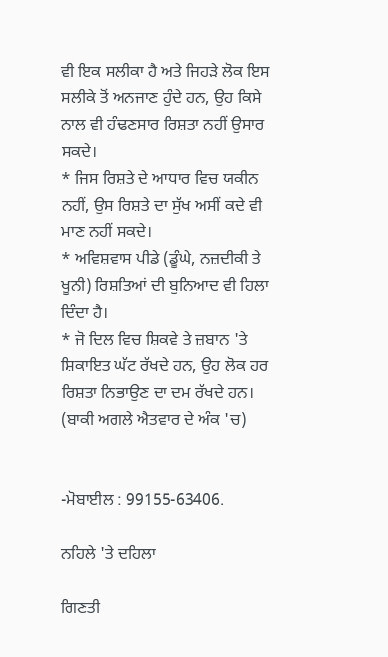ਵੀ ਇਕ ਸਲੀਕਾ ਹੈ ਅਤੇ ਜਿਹੜੇ ਲੋਕ ਇਸ ਸਲੀਕੇ ਤੋਂ ਅਨਜਾਣ ਹੁੰਦੇ ਹਨ, ਉਹ ਕਿਸੇ ਨਾਲ ਵੀ ਹੰਢਣਸਾਰ ਰਿਸ਼ਤਾ ਨਹੀਂ ਉਸਾਰ ਸਕਦੇ।
* ਜਿਸ ਰਿਸ਼ਤੇ ਦੇ ਆਧਾਰ ਵਿਚ ਯਕੀਨ ਨਹੀਂ, ਉਸ ਰਿਸ਼ਤੇ ਦਾ ਸੁੱਖ ਅਸੀਂ ਕਦੇ ਵੀ ਮਾਣ ਨਹੀਂ ਸਕਦੇ।
* ਅਵਿਸ਼ਵਾਸ ਪੀਡੇ (ਡੂੰਘੇ, ਨਜ਼ਦੀਕੀ ਤੇ ਖੂਨੀ) ਰਿਸ਼ਤਿਆਂ ਦੀ ਬੁਨਿਆਦ ਵੀ ਹਿਲਾ ਦਿੰਦਾ ਹੈ।
* ਜੋ ਦਿਲ ਵਿਚ ਸ਼ਿਕਵੇ ਤੇ ਜ਼ਬਾਨ 'ਤੇ ਸ਼ਿਕਾਇਤ ਘੱਟ ਰੱਖਦੇ ਹਨ, ਉਹ ਲੋਕ ਹਰ ਰਿਸ਼ਤਾ ਨਿਭਾਉਣ ਦਾ ਦਮ ਰੱਖਦੇ ਹਨ।
(ਬਾਕੀ ਅਗਲੇ ਐਤਵਾਰ ਦੇ ਅੰਕ 'ਚ)


-ਮੋਬਾਈਲ : 99155-63406.

ਨਹਿਲੇ 'ਤੇ ਦਹਿਲਾ

ਗਿਣਤੀ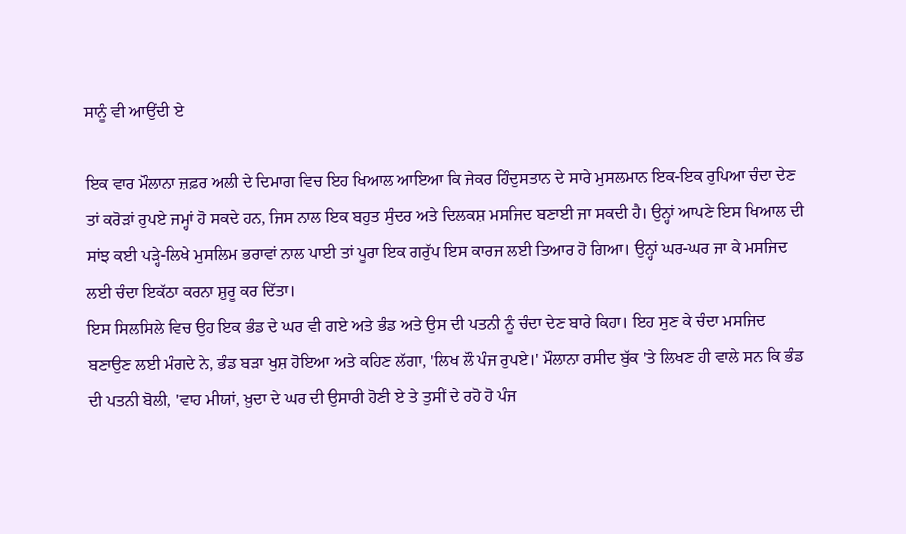ਸਾਨੂੰ ਵੀ ਆਉਂਦੀ ਏ

ਇਕ ਵਾਰ ਮੌਲਾਨਾ ਜ਼ਫ਼ਰ ਅਲੀ ਦੇ ਦਿਮਾਗ ਵਿਚ ਇਹ ਖਿਆਲ ਆਇਆ ਕਿ ਜੇਕਰ ਹਿੰਦੁਸਤਾਨ ਦੇ ਸਾਰੇ ਮੁਸਲਮਾਨ ਇਕ-ਇਕ ਰੁਪਿਆ ਚੰਦਾ ਦੇਣ ਤਾਂ ਕਰੋੜਾਂ ਰੁਪਏ ਜਮ੍ਹਾਂ ਹੋ ਸਕਦੇ ਹਨ, ਜਿਸ ਨਾਲ ਇਕ ਬਹੁਤ ਸੁੰਦਰ ਅਤੇ ਦਿਲਕਸ਼ ਮਸਜਿਦ ਬਣਾਈ ਜਾ ਸਕਦੀ ਹੈ। ਉਨ੍ਹਾਂ ਆਪਣੇ ਇਸ ਖਿਆਲ ਦੀ ਸਾਂਝ ਕਈ ਪੜ੍ਹੇ-ਲਿਖੇ ਮੁਸਲਿਮ ਭਰਾਵਾਂ ਨਾਲ ਪਾਈ ਤਾਂ ਪੂਰਾ ਇਕ ਗਰੁੱਪ ਇਸ ਕਾਰਜ ਲਈ ਤਿਆਰ ਹੋ ਗਿਆ। ਉਨ੍ਹਾਂ ਘਰ-ਘਰ ਜਾ ਕੇ ਮਸਜਿਦ ਲਈ ਚੰਦਾ ਇਕੱਠਾ ਕਰਨਾ ਸ਼ੁਰੂ ਕਰ ਦਿੱਤਾ।
ਇਸ ਸਿਲਸਿਲੇ ਵਿਚ ਉਹ ਇਕ ਭੰਡ ਦੇ ਘਰ ਵੀ ਗਏ ਅਤੇ ਭੰਡ ਅਤੇ ਉਸ ਦੀ ਪਤਨੀ ਨੂੰ ਚੰਦਾ ਦੇਣ ਬਾਰੇ ਕਿਹਾ। ਇਹ ਸੁਣ ਕੇ ਚੰਦਾ ਮਸਜਿਦ ਬਣਾਉਣ ਲਈ ਮੰਗਦੇ ਨੇ, ਭੰਡ ਬੜਾ ਖੁਸ਼ ਹੋਇਆ ਅਤੇ ਕਹਿਣ ਲੱਗਾ, 'ਲਿਖ ਲੌ ਪੰਜ ਰੁਪਏ।' ਮੌਲਾਨਾ ਰਸੀਦ ਬੁੱਕ 'ਤੇ ਲਿਖਣ ਹੀ ਵਾਲੇ ਸਨ ਕਿ ਭੰਡ ਦੀ ਪਤਨੀ ਬੋਲੀ, 'ਵਾਹ ਮੀਯਾਂ, ਖ਼ੁਦਾ ਦੇ ਘਰ ਦੀ ਉਸਾਰੀ ਹੋਣੀ ਏ ਤੇ ਤੁਸੀਂ ਦੇ ਰਹੋ ਹੋ ਪੰਜ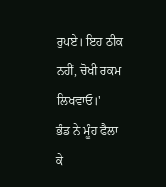ਰੁਪਏ। ਇਹ ਠੀਕ ਨਹੀਂ, ਚੋਖੀ ਰਕਮ ਲਿਖਵਾਓ।'
ਭੰਡ ਨੇ ਮੂੰਹ ਫੈਲਾ ਕੇ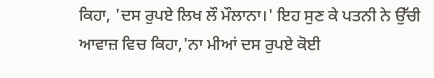ਕਿਹਾ, 'ਦਸ ਰੁਪਏ ਲਿਖ ਲੌ ਮੌਲਾਨਾ।' ਇਹ ਸੁਣ ਕੇ ਪਤਨੀ ਨੇ ਉੱਚੀ ਆਵਾਜ਼ ਵਿਚ ਕਿਹਾ,'ਨਾ ਮੀਆਂ ਦਸ ਰੁਪਏ ਕੋਈ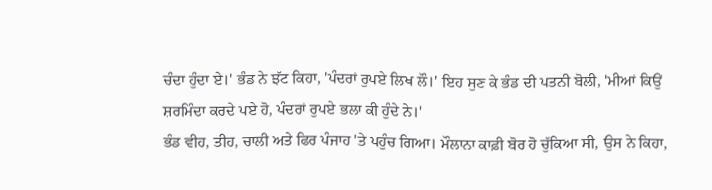ਚੰਦਾ ਹੁੰਦਾ ਏ।' ਭੰਡ ਨੇ ਝੱਟ ਕਿਹਾ, 'ਪੰਦਰਾਂ ਰੁਪਏ ਲਿਖ ਲੌ।' ਇਹ ਸੁਣ ਕੇ ਭੰਡ ਦੀ ਪਤਨੀ ਬੋਲੀ, 'ਮੀਆਂ ਕਿਉਂ ਸ਼ਰਮਿੰਦਾ ਕਰਦੇ ਪਏ ਹੋ, ਪੰਦਰਾਂ ਰੁਪਏ ਭਲਾ ਕੀ ਹੁੰਦੇ ਨੇ।'
ਭੰਡ ਵੀਹ, ਤੀਹ, ਚਾਲੀ ਅਤੇ ਫਿਰ ਪੰਜਾਹ 'ਤੇ ਪਹੁੰਚ ਗਿਆ। ਮੌਲਾਨਾ ਕਾਫ਼ੀ ਬੋਰ ਹੋ ਚੁੱਕਿਆ ਸੀ, ਉਸ ਨੇ ਕਿਹਾ,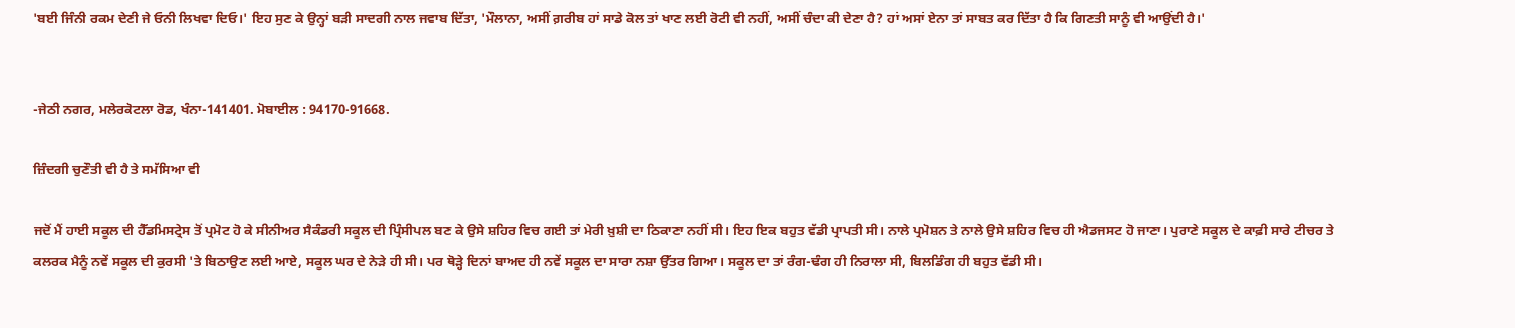'ਬਈ ਜਿੰਨੀ ਰਕਮ ਦੇਣੀ ਜੇ ਓਨੀ ਲਿਖਵਾ ਦਿਓ।' ਇਹ ਸੁਣ ਕੇ ਉਨ੍ਹਾਂ ਬੜੀ ਸਾਦਗੀ ਨਾਲ ਜਵਾਬ ਦਿੱਤਾ, 'ਮੌਲਾਨਾ, ਅਸੀਂ ਗ਼ਰੀਬ ਹਾਂ ਸਾਡੇ ਕੋਲ ਤਾਂ ਖਾਣ ਲਈ ਰੋਟੀ ਵੀ ਨਹੀਂ, ਅਸੀਂ ਚੰਦਾ ਕੀ ਦੇਣਾ ਹੈ? ਹਾਂ ਅਸਾਂ ਏਨਾ ਤਾਂ ਸਾਬਤ ਕਰ ਦਿੱਤਾ ਹੈ ਕਿ ਗਿਣਤੀ ਸਾਨੂੰ ਵੀ ਆਉਂਦੀ ਹੈ।'


-ਜੇਠੀ ਨਗਰ, ਮਲੇਰਕੋਟਲਾ ਰੋਡ, ਖੰਨਾ-141401. ਮੋਬਾਈਲ : 94170-91668.

ਜ਼ਿੰਦਗੀ ਚੁਣੌਤੀ ਵੀ ਹੈ ਤੇ ਸਮੱਸਿਆ ਵੀ

ਜਦੋਂ ਮੈਂ ਹਾਈ ਸਕੂਲ ਦੀ ਹੈੱਡਮਿਸਟ੍ਰੇਸ ਤੋਂ ਪ੍ਰਮੋਟ ਹੋ ਕੇ ਸੀਨੀਅਰ ਸੈਕੰਡਰੀ ਸਕੂਲ ਦੀ ਪ੍ਰਿੰਸੀਪਲ ਬਣ ਕੇ ਉਸੇ ਸ਼ਹਿਰ ਵਿਚ ਗਈ ਤਾਂ ਮੇਰੀ ਖ਼ੁਸ਼ੀ ਦਾ ਠਿਕਾਣਾ ਨਹੀਂ ਸੀ। ਇਹ ਇਕ ਬਹੁਤ ਵੱਡੀ ਪ੍ਰਾਪਤੀ ਸੀ। ਨਾਲੇ ਪ੍ਰਮੋਸ਼ਨ ਤੇ ਨਾਲੇ ਉਸੇ ਸ਼ਹਿਰ ਵਿਚ ਹੀ ਐਡਜਸਟ ਹੋ ਜਾਣਾ। ਪੁਰਾਣੇ ਸਕੂਲ ਦੇ ਕਾਫ਼ੀ ਸਾਰੇ ਟੀਚਰ ਤੇ ਕਲਰਕ ਮੈਨੂੰ ਨਵੇਂ ਸਕੂਲ ਦੀ ਕੁਰਸੀ 'ਤੇ ਬਿਠਾਉਣ ਲਈ ਆਏ, ਸਕੂਲ ਘਰ ਦੇ ਨੇੜੇ ਹੀ ਸੀ। ਪਰ ਥੋੜ੍ਹੇ ਦਿਨਾਂ ਬਾਅਦ ਹੀ ਨਵੇਂ ਸਕੂਲ ਦਾ ਸਾਰਾ ਨਸ਼ਾ ਉੱਤਰ ਗਿਆ। ਸਕੂਲ ਦਾ ਤਾਂ ਰੰਗ-ਢੰਗ ਹੀ ਨਿਰਾਲਾ ਸੀ, ਬਿਲਡਿੰਗ ਹੀ ਬਹੁਤ ਵੱਡੀ ਸੀ।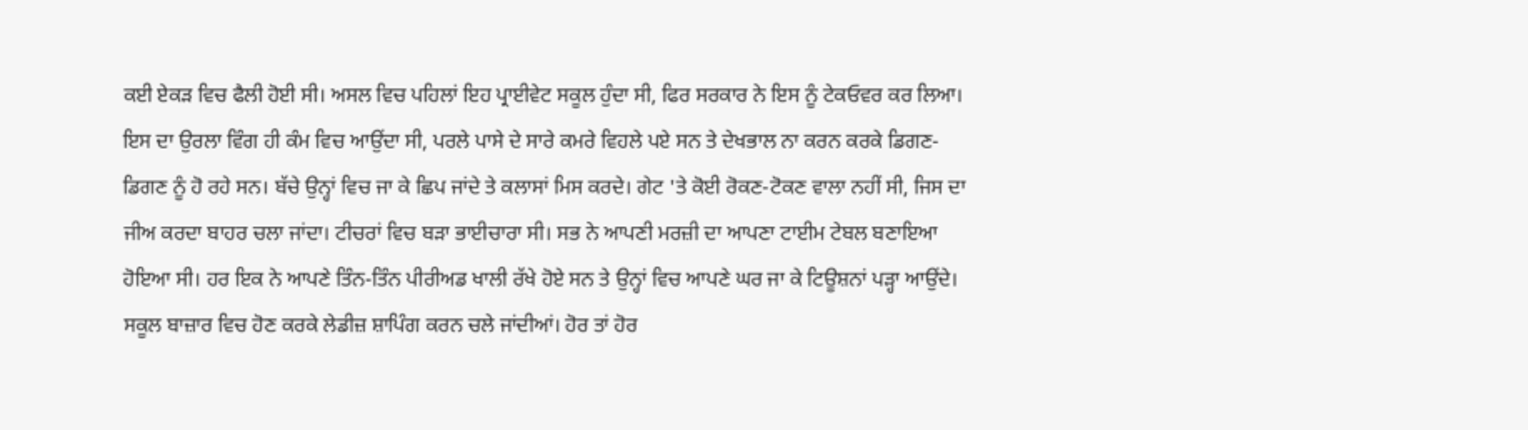ਕਈ ਏਕੜ ਵਿਚ ਫੈਲੀ ਹੋਈ ਸੀ। ਅਸਲ ਵਿਚ ਪਹਿਲਾਂ ਇਹ ਪ੍ਰਾਈਵੇਟ ਸਕੂਲ ਹੁੰਦਾ ਸੀ, ਫਿਰ ਸਰਕਾਰ ਨੇ ਇਸ ਨੂੰ ਟੇਕਓਵਰ ਕਰ ਲਿਆ। ਇਸ ਦਾ ਉਰਲਾ ਵਿੰਗ ਹੀ ਕੰਮ ਵਿਚ ਆਉਂਦਾ ਸੀ, ਪਰਲੇ ਪਾਸੇ ਦੇ ਸਾਰੇ ਕਮਰੇ ਵਿਹਲੇ ਪਏ ਸਨ ਤੇ ਦੇਖਭਾਲ ਨਾ ਕਰਨ ਕਰਕੇ ਡਿਗਣ-ਡਿਗਣ ਨੂੰ ਹੋ ਰਹੇ ਸਨ। ਬੱਚੇ ਉਨ੍ਹਾਂ ਵਿਚ ਜਾ ਕੇ ਛਿਪ ਜਾਂਦੇ ਤੇ ਕਲਾਸਾਂ ਮਿਸ ਕਰਦੇ। ਗੇਟ 'ਤੇ ਕੋਈ ਰੋਕਣ-ਟੋਕਣ ਵਾਲਾ ਨਹੀਂ ਸੀ, ਜਿਸ ਦਾ ਜੀਅ ਕਰਦਾ ਬਾਹਰ ਚਲਾ ਜਾਂਦਾ। ਟੀਚਰਾਂ ਵਿਚ ਬੜਾ ਭਾਈਚਾਰਾ ਸੀ। ਸਭ ਨੇ ਆਪਣੀ ਮਰਜ਼ੀ ਦਾ ਆਪਣਾ ਟਾਈਮ ਟੇਬਲ ਬਣਾਇਆ ਹੋਇਆ ਸੀ। ਹਰ ਇਕ ਨੇ ਆਪਣੇ ਤਿੰਨ-ਤਿੰਨ ਪੀਰੀਅਡ ਖਾਲੀ ਰੱਖੇ ਹੋਏ ਸਨ ਤੇ ਉਨ੍ਹਾਂ ਵਿਚ ਆਪਣੇ ਘਰ ਜਾ ਕੇ ਟਿਊਸ਼ਨਾਂ ਪੜ੍ਹਾ ਆਉਂਦੇ। ਸਕੂਲ ਬਾਜ਼ਾਰ ਵਿਚ ਹੋਣ ਕਰਕੇ ਲੇਡੀਜ਼ ਸ਼ਾਪਿੰਗ ਕਰਨ ਚਲੇ ਜਾਂਦੀਆਂ। ਹੋਰ ਤਾਂ ਹੋਰ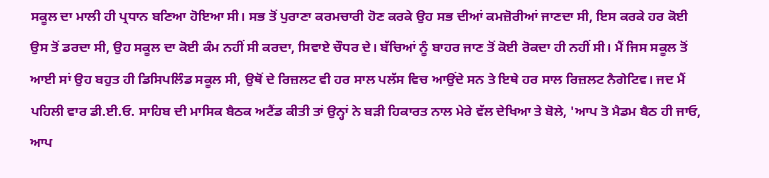ਸਕੂਲ ਦਾ ਮਾਲੀ ਹੀ ਪ੍ਰਧਾਨ ਬਣਿਆ ਹੋਇਆ ਸੀ। ਸਭ ਤੋਂ ਪੁਰਾਣਾ ਕਰਮਚਾਰੀ ਹੋਣ ਕਰਕੇ ਉਹ ਸਭ ਦੀਆਂ ਕਮਜ਼ੋਰੀਆਂ ਜਾਣਦਾ ਸੀ, ਇਸ ਕਰਕੇ ਹਰ ਕੋਈ ਉਸ ਤੋਂ ਡਰਦਾ ਸੀ, ਉਹ ਸਕੂਲ ਦਾ ਕੋਈ ਕੰਮ ਨਹੀਂ ਸੀ ਕਰਦਾ, ਸਿਵਾਏ ਚੌਧਰ ਦੇ। ਬੱਚਿਆਂ ਨੂੰ ਬਾਹਰ ਜਾਣ ਤੋਂ ਕੋਈ ਰੋਕਦਾ ਹੀ ਨਹੀਂ ਸੀ। ਮੈਂ ਜਿਸ ਸਕੂਲ ਤੋਂ ਆਈ ਸਾਂ ਉਹ ਬਹੁਤ ਹੀ ਡਿਸਿਪਲਿੰਡ ਸਕੂਲ ਸੀ, ਉਥੋਂ ਦੇ ਰਿਜ਼ਲਟ ਵੀ ਹਰ ਸਾਲ ਪਲੱਸ ਵਿਚ ਆਉਂਦੇ ਸਨ ਤੇ ਇਥੇ ਹਰ ਸਾਲ ਰਿਜ਼ਲਟ ਨੈਗੇਟਿਵ। ਜਦ ਮੈਂ ਪਹਿਲੀ ਵਾਰ ਡੀ.ਈ.ਓ. ਸਾਹਿਬ ਦੀ ਮਾਸਿਕ ਬੈਠਕ ਅਟੈਂਡ ਕੀਤੀ ਤਾਂ ਉਨ੍ਹਾਂ ਨੇ ਬੜੀ ਹਿਕਾਰਤ ਨਾਲ ਮੇਰੇ ਵੱਲ ਦੇਖਿਆ ਤੇ ਬੋਲੇ, 'ਆਪ ਤੋ ਮੈਡਮ ਬੈਠ ਹੀ ਜਾਓ, ਆਪ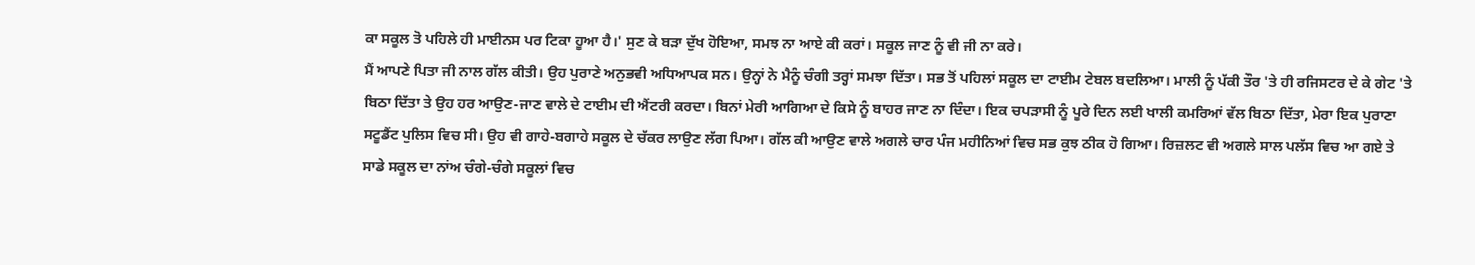ਕਾ ਸਕੂਲ ਤੋ ਪਹਿਲੇ ਹੀ ਮਾਈਨਸ ਪਰ ਟਿਕਾ ਹੂਆ ਹੈ।' ਸੁਣ ਕੇ ਬੜਾ ਦੁੱਖ ਹੋਇਆ, ਸਮਝ ਨਾ ਆਏ ਕੀ ਕਰਾਂ। ਸਕੂਲ ਜਾਣ ਨੂੰ ਵੀ ਜੀ ਨਾ ਕਰੇ।
ਮੈਂ ਆਪਣੇ ਪਿਤਾ ਜੀ ਨਾਲ ਗੱਲ ਕੀਤੀ। ਉਹ ਪੁਰਾਣੇ ਅਨੁਭਵੀ ਅਧਿਆਪਕ ਸਨ। ਉਨ੍ਹਾਂ ਨੇ ਮੈਨੂੰ ਚੰਗੀ ਤਰ੍ਹਾਂ ਸਮਝਾ ਦਿੱਤਾ। ਸਭ ਤੋਂ ਪਹਿਲਾਂ ਸਕੂਲ ਦਾ ਟਾਈਮ ਟੇਬਲ ਬਦਲਿਆ। ਮਾਲੀ ਨੂੰ ਪੱਕੀ ਤੌਰ 'ਤੇ ਹੀ ਰਜਿਸਟਰ ਦੇ ਕੇ ਗੇਟ 'ਤੇ ਬਿਠਾ ਦਿੱਤਾ ਤੇ ਉਹ ਹਰ ਆਉਣ-ਜਾਣ ਵਾਲੇ ਦੇ ਟਾਈਮ ਦੀ ਐਂਟਰੀ ਕਰਦਾ। ਬਿਨਾਂ ਮੇਰੀ ਆਗਿਆ ਦੇ ਕਿਸੇ ਨੂੰ ਬਾਹਰ ਜਾਣ ਨਾ ਦਿੰਦਾ। ਇਕ ਚਪੜਾਸੀ ਨੂੰ ਪੂਰੇ ਦਿਨ ਲਈ ਖਾਲੀ ਕਮਰਿਆਂ ਵੱਲ ਬਿਠਾ ਦਿੱਤਾ, ਮੇਰਾ ਇਕ ਪੁਰਾਣਾ ਸਟੂਡੈਂਟ ਪੁਲਿਸ ਵਿਚ ਸੀ। ਉਹ ਵੀ ਗਾਹੇ-ਬਗਾਹੇ ਸਕੂਲ ਦੇ ਚੱਕਰ ਲਾਉਣ ਲੱਗ ਪਿਆ। ਗੱਲ ਕੀ ਆਉਣ ਵਾਲੇ ਅਗਲੇ ਚਾਰ ਪੰਜ ਮਹੀਨਿਆਂ ਵਿਚ ਸਭ ਕੁਝ ਠੀਕ ਹੋ ਗਿਆ। ਰਿਜ਼ਲਟ ਵੀ ਅਗਲੇ ਸਾਲ ਪਲੱਸ ਵਿਚ ਆ ਗਏ ਤੇ ਸਾਡੇ ਸਕੂਲ ਦਾ ਨਾਂਅ ਚੰਗੇ-ਚੰਗੇ ਸਕੂਲਾਂ ਵਿਚ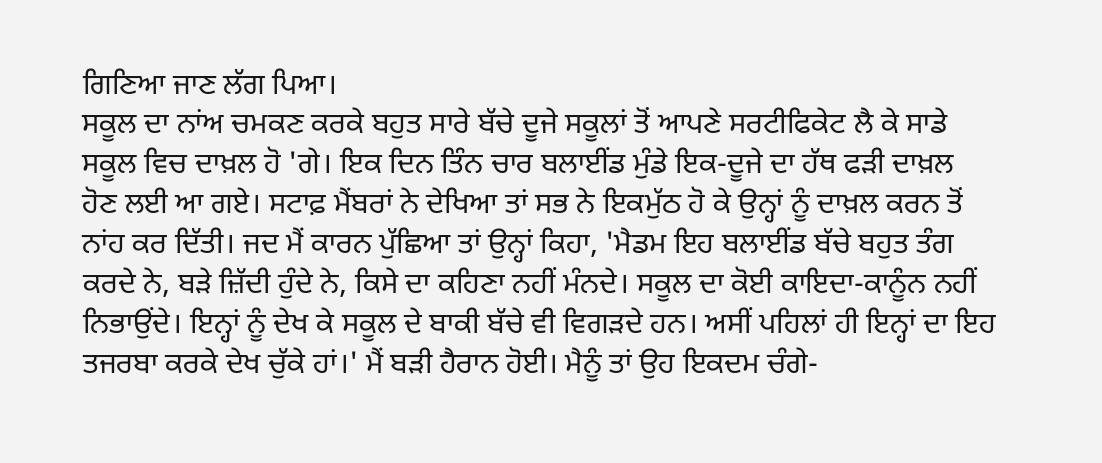ਗਿਣਿਆ ਜਾਣ ਲੱਗ ਪਿਆ।
ਸਕੂਲ ਦਾ ਨਾਂਅ ਚਮਕਣ ਕਰਕੇ ਬਹੁਤ ਸਾਰੇ ਬੱਚੇ ਦੂਜੇ ਸਕੂਲਾਂ ਤੋਂ ਆਪਣੇ ਸਰਟੀਫਿਕੇਟ ਲੈ ਕੇ ਸਾਡੇ ਸਕੂਲ ਵਿਚ ਦਾਖ਼ਲ ਹੋ 'ਗੇ। ਇਕ ਦਿਨ ਤਿੰਨ ਚਾਰ ਬਲਾਈਂਡ ਮੁੰਡੇ ਇਕ-ਦੂਜੇ ਦਾ ਹੱਥ ਫੜੀ ਦਾਖ਼ਲ ਹੋਣ ਲਈ ਆ ਗਏ। ਸਟਾਫ਼ ਮੈਂਬਰਾਂ ਨੇ ਦੇਖਿਆ ਤਾਂ ਸਭ ਨੇ ਇਕਮੁੱਠ ਹੋ ਕੇ ਉਨ੍ਹਾਂ ਨੂੰ ਦਾਖ਼ਲ ਕਰਨ ਤੋਂ ਨਾਂਹ ਕਰ ਦਿੱਤੀ। ਜਦ ਮੈਂ ਕਾਰਨ ਪੁੱਛਿਆ ਤਾਂ ਉਨ੍ਹਾਂ ਕਿਹਾ, 'ਮੈਡਮ ਇਹ ਬਲਾਈਂਡ ਬੱਚੇ ਬਹੁਤ ਤੰਗ ਕਰਦੇ ਨੇ, ਬੜੇ ਜ਼ਿੱਦੀ ਹੁੰਦੇ ਨੇ, ਕਿਸੇ ਦਾ ਕਹਿਣਾ ਨਹੀਂ ਮੰਨਦੇ। ਸਕੂਲ ਦਾ ਕੋਈ ਕਾਇਦਾ-ਕਾਨੂੰਨ ਨਹੀਂ ਨਿਭਾਉਂਦੇ। ਇਨ੍ਹਾਂ ਨੂੰ ਦੇਖ ਕੇ ਸਕੂਲ ਦੇ ਬਾਕੀ ਬੱਚੇ ਵੀ ਵਿਗੜਦੇ ਹਨ। ਅਸੀਂ ਪਹਿਲਾਂ ਹੀ ਇਨ੍ਹਾਂ ਦਾ ਇਹ ਤਜਰਬਾ ਕਰਕੇ ਦੇਖ ਚੁੱਕੇ ਹਾਂ।' ਮੈਂ ਬੜੀ ਹੈਰਾਨ ਹੋਈ। ਮੈਨੂੰ ਤਾਂ ਉਹ ਇਕਦਮ ਚੰਗੇ-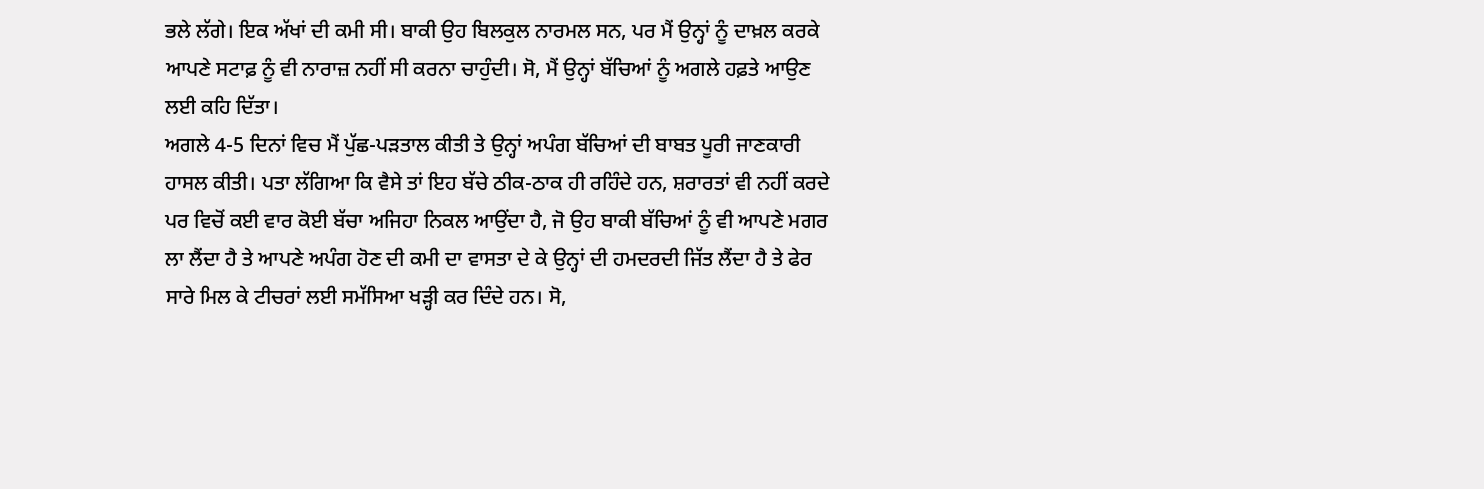ਭਲੇ ਲੱਗੇ। ਇਕ ਅੱਖਾਂ ਦੀ ਕਮੀ ਸੀ। ਬਾਕੀ ਉਹ ਬਿਲਕੁਲ ਨਾਰਮਲ ਸਨ, ਪਰ ਮੈਂ ਉਨ੍ਹਾਂ ਨੂੰ ਦਾਖ਼ਲ ਕਰਕੇ ਆਪਣੇ ਸਟਾਫ਼ ਨੂੰ ਵੀ ਨਾਰਾਜ਼ ਨਹੀਂ ਸੀ ਕਰਨਾ ਚਾਹੁੰਦੀ। ਸੋ, ਮੈਂ ਉਨ੍ਹਾਂ ਬੱਚਿਆਂ ਨੂੰ ਅਗਲੇ ਹਫ਼ਤੇ ਆਉਣ ਲਈ ਕਹਿ ਦਿੱਤਾ।
ਅਗਲੇ 4-5 ਦਿਨਾਂ ਵਿਚ ਮੈਂ ਪੁੱਛ-ਪੜਤਾਲ ਕੀਤੀ ਤੇ ਉਨ੍ਹਾਂ ਅਪੰਗ ਬੱਚਿਆਂ ਦੀ ਬਾਬਤ ਪੂਰੀ ਜਾਣਕਾਰੀ ਹਾਸਲ ਕੀਤੀ। ਪਤਾ ਲੱਗਿਆ ਕਿ ਵੈਸੇ ਤਾਂ ਇਹ ਬੱਚੇ ਠੀਕ-ਠਾਕ ਹੀ ਰਹਿੰਦੇ ਹਨ, ਸ਼ਰਾਰਤਾਂ ਵੀ ਨਹੀਂ ਕਰਦੇ ਪਰ ਵਿਚੋਂ ਕਈ ਵਾਰ ਕੋਈ ਬੱਚਾ ਅਜਿਹਾ ਨਿਕਲ ਆਉਂਦਾ ਹੈ, ਜੋ ਉਹ ਬਾਕੀ ਬੱਚਿਆਂ ਨੂੰ ਵੀ ਆਪਣੇ ਮਗਰ ਲਾ ਲੈਂਦਾ ਹੈ ਤੇ ਆਪਣੇ ਅਪੰਗ ਹੋਣ ਦੀ ਕਮੀ ਦਾ ਵਾਸਤਾ ਦੇ ਕੇ ਉਨ੍ਹਾਂ ਦੀ ਹਮਦਰਦੀ ਜਿੱਤ ਲੈਂਦਾ ਹੈ ਤੇ ਫੇਰ ਸਾਰੇ ਮਿਲ ਕੇ ਟੀਚਰਾਂ ਲਈ ਸਮੱਸਿਆ ਖੜ੍ਹੀ ਕਰ ਦਿੰਦੇ ਹਨ। ਸੋ,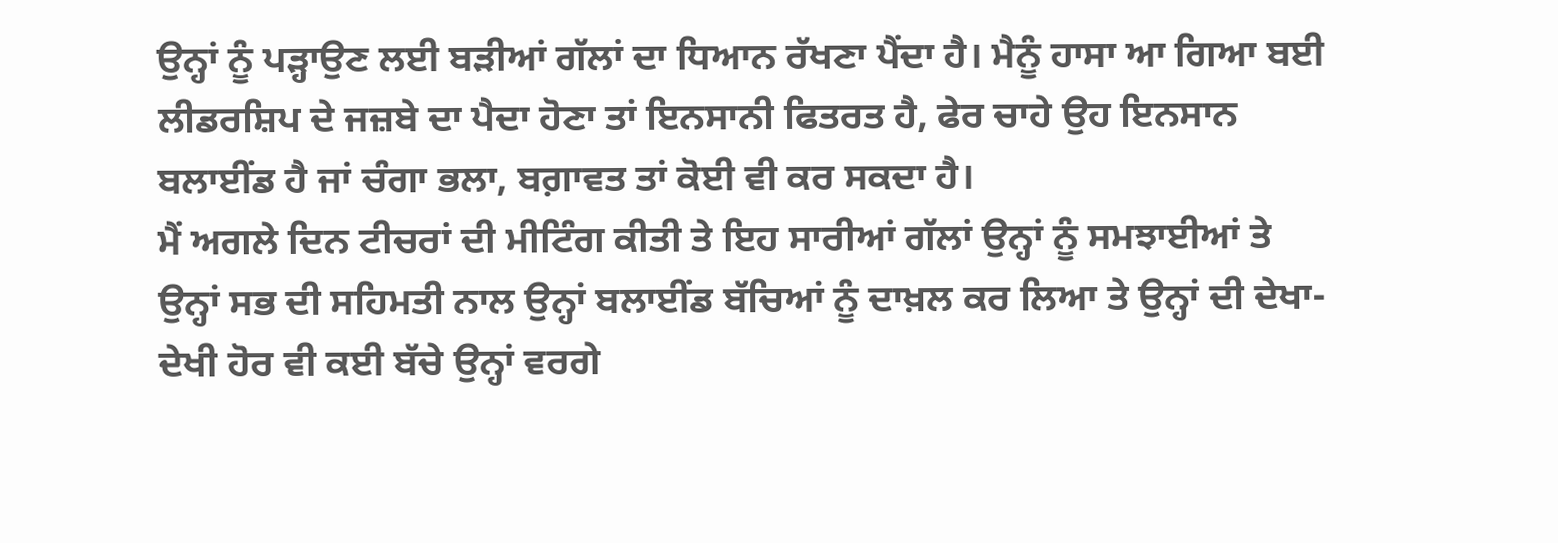ਉਨ੍ਹਾਂ ਨੂੰ ਪੜ੍ਹਾਉਣ ਲਈ ਬੜੀਆਂ ਗੱਲਾਂ ਦਾ ਧਿਆਨ ਰੱਖਣਾ ਪੈਂਦਾ ਹੈ। ਮੈਨੂੰ ਹਾਸਾ ਆ ਗਿਆ ਬਈ ਲੀਡਰਸ਼ਿਪ ਦੇ ਜਜ਼ਬੇ ਦਾ ਪੈਦਾ ਹੋਣਾ ਤਾਂ ਇਨਸਾਨੀ ਫਿਤਰਤ ਹੈ, ਫੇਰ ਚਾਹੇ ਉਹ ਇਨਸਾਨ ਬਲਾਈਂਡ ਹੈ ਜਾਂ ਚੰਗਾ ਭਲਾ, ਬਗ਼ਾਵਤ ਤਾਂ ਕੋਈ ਵੀ ਕਰ ਸਕਦਾ ਹੈ।
ਮੈਂ ਅਗਲੇ ਦਿਨ ਟੀਚਰਾਂ ਦੀ ਮੀਟਿੰਗ ਕੀਤੀ ਤੇ ਇਹ ਸਾਰੀਆਂ ਗੱਲਾਂ ਉਨ੍ਹਾਂ ਨੂੰ ਸਮਝਾਈਆਂ ਤੇ ਉਨ੍ਹਾਂ ਸਭ ਦੀ ਸਹਿਮਤੀ ਨਾਲ ਉਨ੍ਹਾਂ ਬਲਾਈਂਡ ਬੱਚਿਆਂ ਨੂੰ ਦਾਖ਼ਲ ਕਰ ਲਿਆ ਤੇ ਉਨ੍ਹਾਂ ਦੀ ਦੇਖਾ-ਦੇਖੀ ਹੋਰ ਵੀ ਕਈ ਬੱਚੇ ਉਨ੍ਹਾਂ ਵਰਗੇ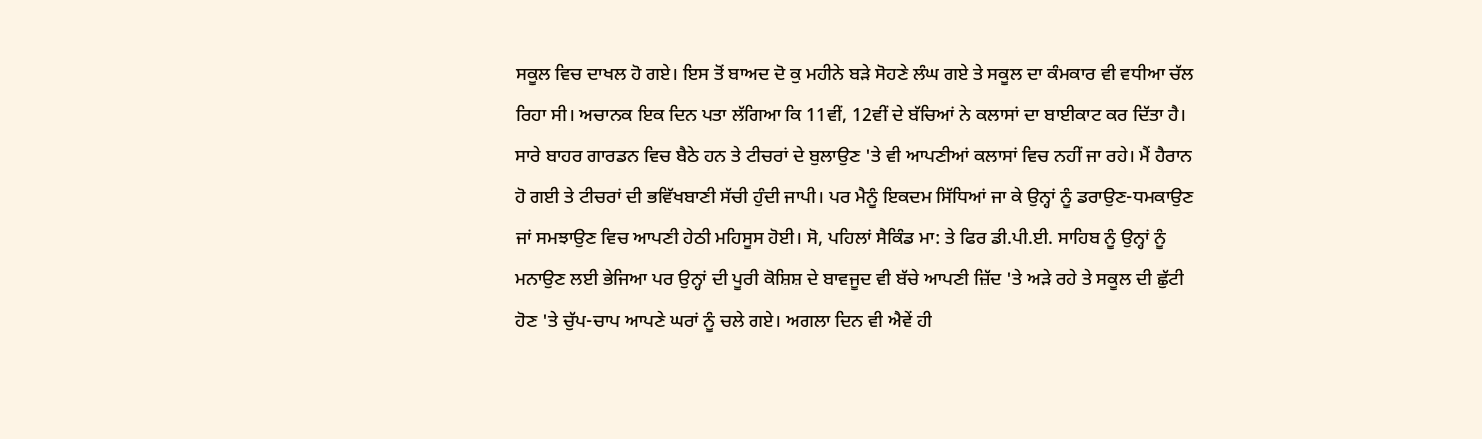ਸਕੂਲ ਵਿਚ ਦਾਖਲ ਹੋ ਗਏ। ਇਸ ਤੋਂ ਬਾਅਦ ਦੋ ਕੁ ਮਹੀਨੇ ਬੜੇ ਸੋਹਣੇ ਲੰਘ ਗਏ ਤੇ ਸਕੂਲ ਦਾ ਕੰਮਕਾਰ ਵੀ ਵਧੀਆ ਚੱਲ ਰਿਹਾ ਸੀ। ਅਚਾਨਕ ਇਕ ਦਿਨ ਪਤਾ ਲੱਗਿਆ ਕਿ 11ਵੀਂ, 12ਵੀਂ ਦੇ ਬੱਚਿਆਂ ਨੇ ਕਲਾਸਾਂ ਦਾ ਬਾਈਕਾਟ ਕਰ ਦਿੱਤਾ ਹੈ। ਸਾਰੇ ਬਾਹਰ ਗਾਰਡਨ ਵਿਚ ਬੈਠੇ ਹਨ ਤੇ ਟੀਚਰਾਂ ਦੇ ਬੁਲਾਉਣ 'ਤੇ ਵੀ ਆਪਣੀਆਂ ਕਲਾਸਾਂ ਵਿਚ ਨਹੀਂ ਜਾ ਰਹੇ। ਮੈਂ ਹੈਰਾਨ ਹੋ ਗਈ ਤੇ ਟੀਚਰਾਂ ਦੀ ਭਵਿੱਖਬਾਣੀ ਸੱਚੀ ਹੁੰਦੀ ਜਾਪੀ। ਪਰ ਮੈਨੂੰ ਇਕਦਮ ਸਿੱਧਿਆਂ ਜਾ ਕੇ ਉਨ੍ਹਾਂ ਨੂੰ ਡਰਾਉਣ-ਧਮਕਾਉਣ ਜਾਂ ਸਮਝਾਉਣ ਵਿਚ ਆਪਣੀ ਹੇਠੀ ਮਹਿਸੂਸ ਹੋਈ। ਸੋ, ਪਹਿਲਾਂ ਸੈਕਿੰਡ ਮਾ: ਤੇ ਫਿਰ ਡੀ.ਪੀ.ਈ. ਸਾਹਿਬ ਨੂੰ ਉਨ੍ਹਾਂ ਨੂੰ ਮਨਾਉਣ ਲਈ ਭੇਜਿਆ ਪਰ ਉਨ੍ਹਾਂ ਦੀ ਪੂਰੀ ਕੋਸ਼ਿਸ਼ ਦੇ ਬਾਵਜੂਦ ਵੀ ਬੱਚੇ ਆਪਣੀ ਜ਼ਿੱਦ 'ਤੇ ਅੜੇ ਰਹੇ ਤੇ ਸਕੂਲ ਦੀ ਛੁੱਟੀ ਹੋਣ 'ਤੇ ਚੁੱਪ-ਚਾਪ ਆਪਣੇ ਘਰਾਂ ਨੂੰ ਚਲੇ ਗਏ। ਅਗਲਾ ਦਿਨ ਵੀ ਐਵੇਂ ਹੀ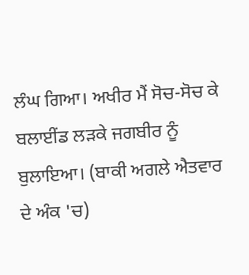ਲੰਘ ਗਿਆ। ਅਖੀਰ ਮੈਂ ਸੋਚ-ਸੋਚ ਕੇ ਬਲਾਈਂਡ ਲੜਕੇ ਜਗਬੀਰ ਨੂੰ ਬੁਲਾਇਆ। (ਬਾਕੀ ਅਗਲੇ ਐਤਵਾਰ ਦੇ ਅੰਕ 'ਚ)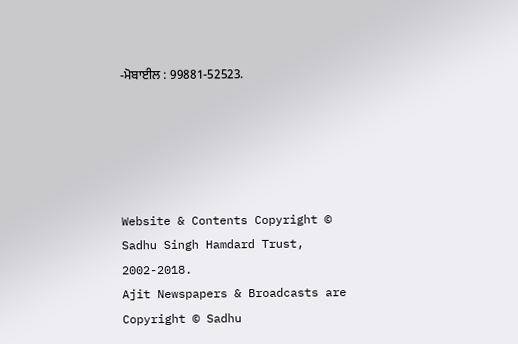-ਮੋਬਾਈਲ : 99881-52523.





Website & Contents Copyright © Sadhu Singh Hamdard Trust, 2002-2018.
Ajit Newspapers & Broadcasts are Copyright © Sadhu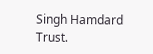Singh Hamdard Trust.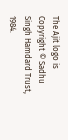The Ajit logo is Copyright © Sadhu Singh Hamdard Trust, 1984.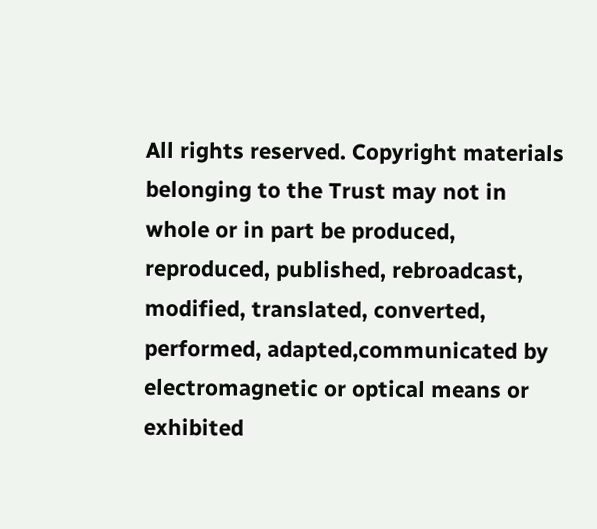All rights reserved. Copyright materials belonging to the Trust may not in whole or in part be produced, reproduced, published, rebroadcast, modified, translated, converted, performed, adapted,communicated by electromagnetic or optical means or exhibited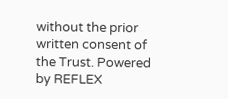without the prior written consent of the Trust. Powered by REFLEX